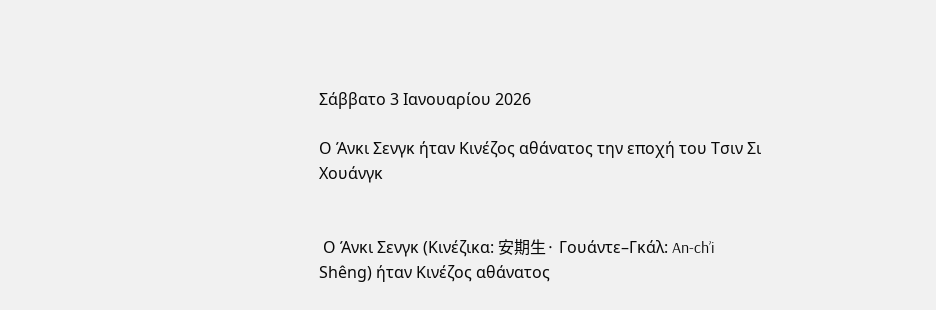Σάββατο 3 Ιανουαρίου 2026

Ο Άνκι Σενγκ ήταν Κινέζος αθάνατος την εποχή του Τσιν Σι Χουάνγκ


 Ο Άνκι Σενγκ (Κινέζικα: 安期生· Γουάντε–Γκάλ: An-ch’i Shêng) ήταν Κινέζος αθάνατος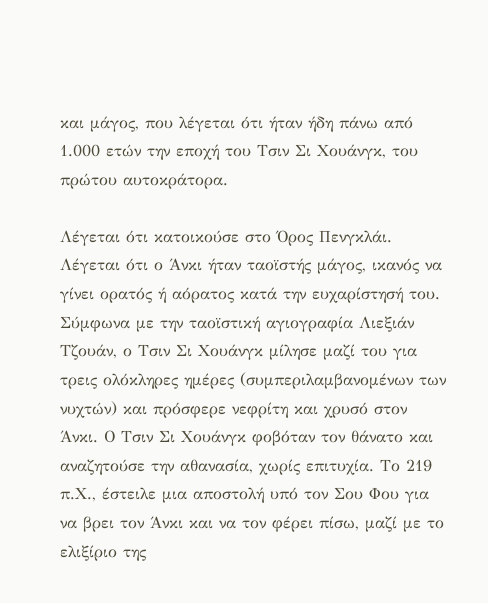και μάγος, που λέγεται ότι ήταν ήδη πάνω από 1.000 ετών την εποχή του Τσιν Σι Χουάνγκ, του πρώτου αυτοκράτορα.

Λέγεται ότι κατοικούσε στο Όρος Πενγκλάι. Λέγεται ότι ο Άνκι ήταν ταοϊστής μάγος, ικανός να γίνει ορατός ή αόρατος κατά την ευχαρίστησή του. Σύμφωνα με την ταοϊστική αγιογραφία Λιεξιάν Τζουάν, ο Τσιν Σι Χουάνγκ μίλησε μαζί του για τρεις ολόκληρες ημέρες (συμπεριλαμβανομένων των νυχτών) και πρόσφερε νεφρίτη και χρυσό στον Άνκι. Ο Τσιν Σι Χουάνγκ φοβόταν τον θάνατο και αναζητούσε την αθανασία, χωρίς επιτυχία. Το 219 π.Χ., έστειλε μια αποστολή υπό τον Σου Φου για να βρει τον Άνκι και να τον φέρει πίσω, μαζί με το ελιξίριο της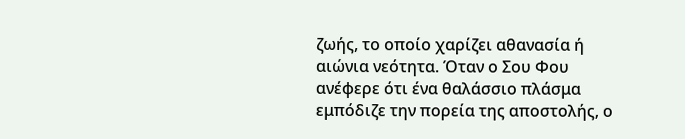ζωής, το οποίο χαρίζει αθανασία ή αιώνια νεότητα. Όταν ο Σου Φου ανέφερε ότι ένα θαλάσσιο πλάσμα εμπόδιζε την πορεία της αποστολής, ο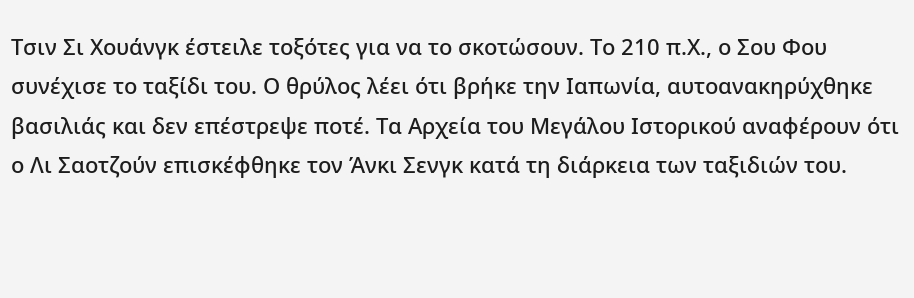Τσιν Σι Χουάνγκ έστειλε τοξότες για να το σκοτώσουν. Το 210 π.Χ., ο Σου Φου συνέχισε το ταξίδι του. Ο θρύλος λέει ότι βρήκε την Ιαπωνία, αυτοανακηρύχθηκε βασιλιάς και δεν επέστρεψε ποτέ. Τα Αρχεία του Μεγάλου Ιστορικού αναφέρουν ότι ο Λι Σαοτζούν επισκέφθηκε τον Άνκι Σενγκ κατά τη διάρκεια των ταξιδιών του.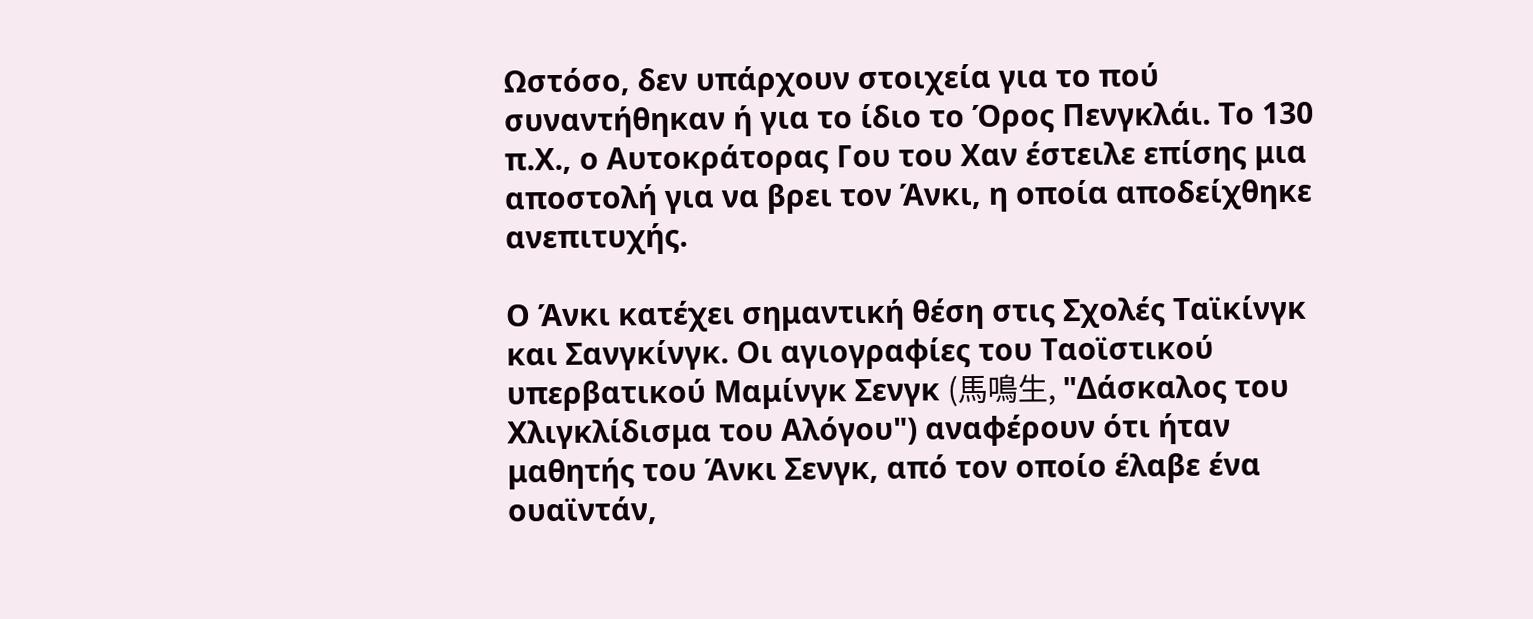Ωστόσο, δεν υπάρχουν στοιχεία για το πού συναντήθηκαν ή για το ίδιο το Όρος Πενγκλάι. Το 130 π.Χ., ο Αυτοκράτορας Γου του Χαν έστειλε επίσης μια αποστολή για να βρει τον Άνκι, η οποία αποδείχθηκε ανεπιτυχής.

Ο Άνκι κατέχει σημαντική θέση στις Σχολές Ταϊκίνγκ και Σανγκίνγκ. Οι αγιογραφίες του Ταοϊστικού υπερβατικού Μαμίνγκ Σενγκ (馬鳴生, "Δάσκαλος του Χλιγκλίδισμα του Αλόγου") αναφέρουν ότι ήταν μαθητής του Άνκι Σενγκ, από τον οποίο έλαβε ένα ουαϊντάν,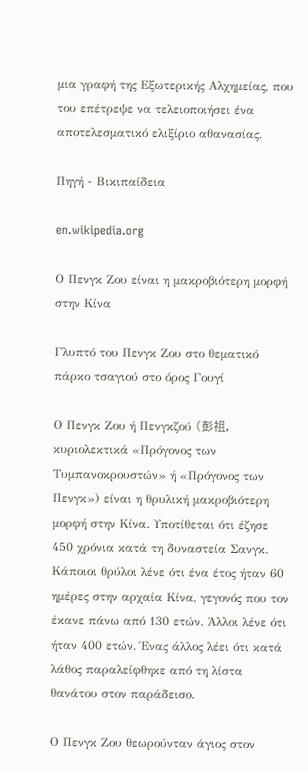μια γραφή της Εξωτερικής Αλχημείας, που του επέτρεψε να τελειοποιήσει ένα αποτελεσματικό ελιξίριο αθανασίας.

Πηγή - Βικιπαίδεια

en.wikipedia.org

Ο Πενγκ Ζου είναι η μακροβιότερη μορφή στην Κίνα

Γλυπτό του Πενγκ Ζου στο θεματικό πάρκο τσαγιού στο όρος Γουγί

Ο Πενγκ Ζου ή Πενγκζού (彭祖, κυριολεκτικά «Πρόγονος των Τυμπανοκρουστών» ή «Πρόγονος των Πενγκ») είναι η θρυλική μακροβιότερη μορφή στην Κίνα. Υποτίθεται ότι έζησε 450 χρόνια κατά τη δυναστεία Σανγκ. Κάποιοι θρύλοι λένε ότι ένα έτος ήταν 60 ημέρες στην αρχαία Κίνα, γεγονός που τον έκανε πάνω από 130 ετών. Άλλοι λένε ότι ήταν 400 ετών. Ένας άλλος λέει ότι κατά λάθος παραλείφθηκε από τη λίστα θανάτου στον παράδεισο.

Ο Πενγκ Ζου θεωρούνταν άγιος στον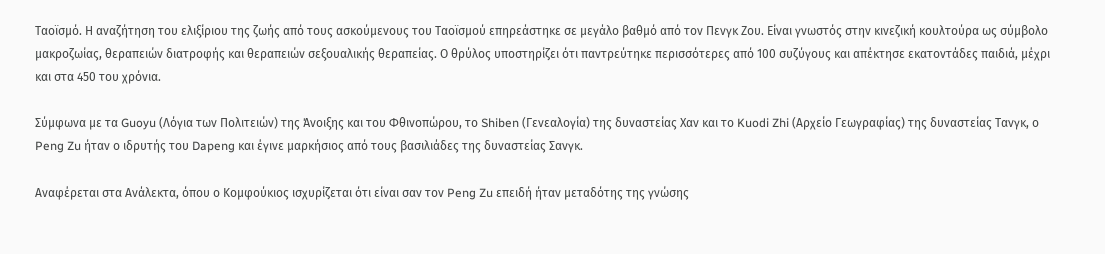Ταοϊσμό. Η αναζήτηση του ελιξίριου της ζωής από τους ασκούμενους του Ταοϊσμού επηρεάστηκε σε μεγάλο βαθμό από τον Πενγκ Ζου. Είναι γνωστός στην κινεζική κουλτούρα ως σύμβολο μακροζωίας, θεραπειών διατροφής και θεραπειών σεξουαλικής θεραπείας. Ο θρύλος υποστηρίζει ότι παντρεύτηκε περισσότερες από 100 συζύγους και απέκτησε εκατοντάδες παιδιά, μέχρι και στα 450 του χρόνια.

Σύμφωνα με τα Guoyu (Λόγια των Πολιτειών) της Άνοιξης και του Φθινοπώρου, το Shiben (Γενεαλογία) της δυναστείας Χαν και το Kuodi Zhi (Αρχείο Γεωγραφίας) της δυναστείας Τανγκ, ο Peng Zu ήταν ο ιδρυτής του Dapeng και έγινε μαρκήσιος από τους βασιλιάδες της δυναστείας Σανγκ.

Αναφέρεται στα Ανάλεκτα, όπου ο Κομφούκιος ισχυρίζεται ότι είναι σαν τον Peng Zu επειδή ήταν μεταδότης της γνώσης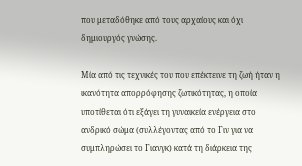που μεταδόθηκε από τους αρχαίους και όχι δημιουργός γνώσης.

Μία από τις τεχνικές του που επέκτεινε τη ζωή ήταν η ικανότητα απορρόφησης ζωτικότητας, η οποία υποτίθεται ότι εξάγει τη γυναικεία ενέργεια στο ανδρικό σώμα (συλλέγοντας από το Γιν για να συμπληρώσει το Γιανγκ) κατά τη διάρκεια της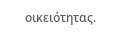οικειότητας.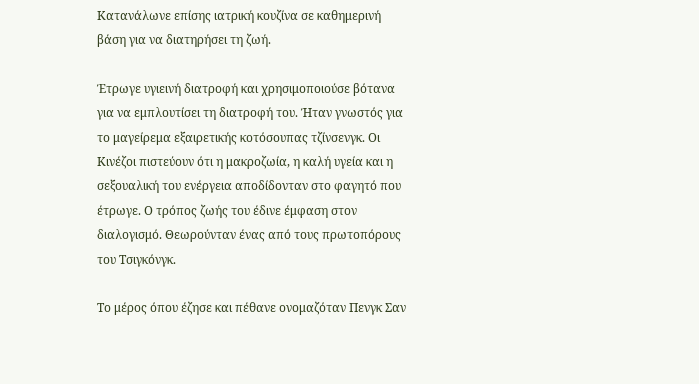Κατανάλωνε επίσης ιατρική κουζίνα σε καθημερινή βάση για να διατηρήσει τη ζωή.

Έτρωγε υγιεινή διατροφή και χρησιμοποιούσε βότανα για να εμπλουτίσει τη διατροφή του. Ήταν γνωστός για το μαγείρεμα εξαιρετικής κοτόσουπας τζίνσενγκ. Οι Κινέζοι πιστεύουν ότι η μακροζωία, η καλή υγεία και η σεξουαλική του ενέργεια αποδίδονταν στο φαγητό που έτρωγε. Ο τρόπος ζωής του έδινε έμφαση στον διαλογισμό. Θεωρούνταν ένας από τους πρωτοπόρους του Τσιγκόνγκ.

Το μέρος όπου έζησε και πέθανε ονομαζόταν Πενγκ Σαν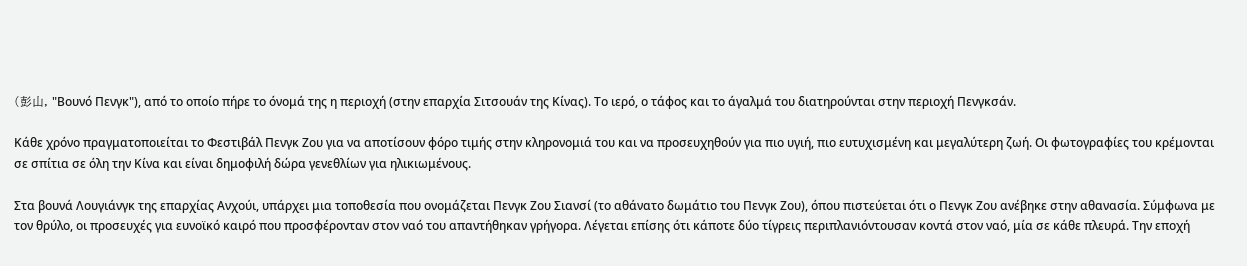(彭山, "Βουνό Πενγκ"), από το οποίο πήρε το όνομά της η περιοχή (στην επαρχία Σιτσουάν της Κίνας). Το ιερό, ο τάφος και το άγαλμά του διατηρούνται στην περιοχή Πενγκσάν.

Κάθε χρόνο πραγματοποιείται το Φεστιβάλ Πενγκ Ζου για να αποτίσουν φόρο τιμής στην κληρονομιά του και να προσευχηθούν για πιο υγιή, πιο ευτυχισμένη και μεγαλύτερη ζωή. Οι φωτογραφίες του κρέμονται σε σπίτια σε όλη την Κίνα και είναι δημοφιλή δώρα γενεθλίων για ηλικιωμένους.

Στα βουνά Λουγιάνγκ της επαρχίας Ανχούι, υπάρχει μια τοποθεσία που ονομάζεται Πενγκ Ζου Σιανσί (το αθάνατο δωμάτιο του Πενγκ Ζου), όπου πιστεύεται ότι ο Πενγκ Ζου ανέβηκε στην αθανασία. Σύμφωνα με τον θρύλο, οι προσευχές για ευνοϊκό καιρό που προσφέρονταν στον ναό του απαντήθηκαν γρήγορα. Λέγεται επίσης ότι κάποτε δύο τίγρεις περιπλανιόντουσαν κοντά στον ναό, μία σε κάθε πλευρά. Την εποχή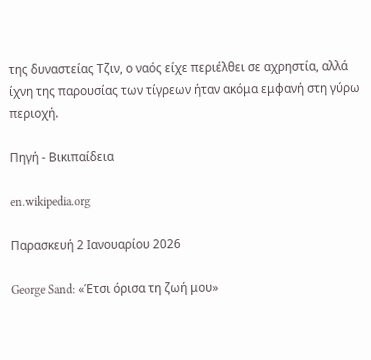της δυναστείας Τζιν, ο ναός είχε περιέλθει σε αχρηστία, αλλά ίχνη της παρουσίας των τίγρεων ήταν ακόμα εμφανή στη γύρω περιοχή.

Πηγή - Βικιπαίδεια

en.wikipedia.org

Παρασκευή 2 Ιανουαρίου 2026

George Sand: «Έτσι όρισα τη ζωή μου»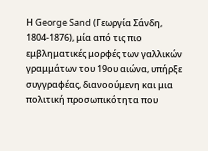Η George Sand (Γεωργία Σάνδη, 1804-1876), μία από τις πιο εμβληματικές μορφές των γαλλικών γραμμάτων του 19ου αιώνα, υπήρξε συγγραφέας, διανοούμενη και μια πολιτική προσωπικότητα που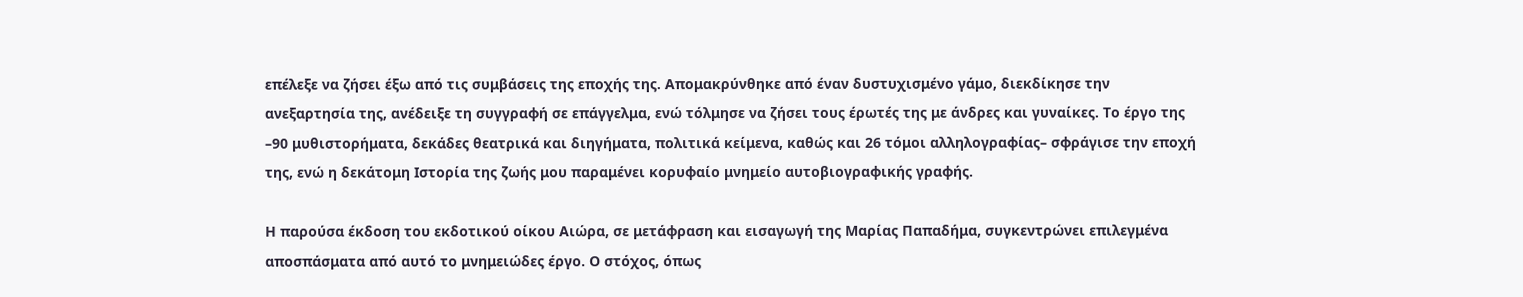επέλεξε να ζήσει έξω από τις συμβάσεις της εποχής της. Απομακρύνθηκε από έναν δυστυχισμένο γάμο, διεκδίκησε την ανεξαρτησία της, ανέδειξε τη συγγραφή σε επάγγελμα, ενώ τόλμησε να ζήσει τους έρωτές της με άνδρες και γυναίκες. Το έργο της –90 μυθιστορήματα, δεκάδες θεατρικά και διηγήματα, πολιτικά κείμενα, καθώς και 26 τόμοι αλληλογραφίας– σφράγισε την εποχή της, ενώ η δεκάτομη Ιστορία της ζωής μου παραμένει κορυφαίο μνημείο αυτοβιογραφικής γραφής.

Η παρούσα έκδοση του εκδοτικού οίκου Αιώρα, σε μετάφραση και εισαγωγή της Μαρίας Παπαδήμα, συγκεντρώνει επιλεγμένα αποσπάσματα από αυτό το μνημειώδες έργο. Ο στόχος, όπως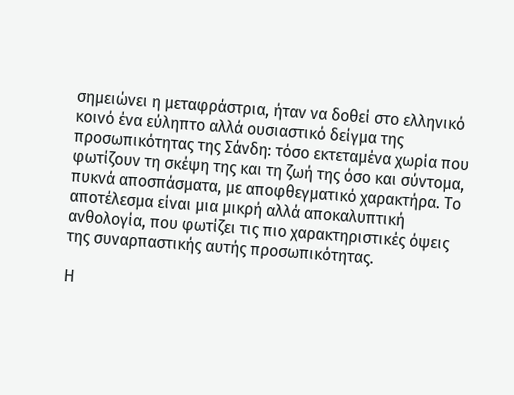σημειώνει η μεταφράστρια, ήταν να δοθεί στο ελληνικό κοινό ένα εύληπτο αλλά ουσιαστικό δείγμα της προσωπικότητας της Σάνδη: τόσο εκτεταμένα χωρία που φωτίζουν τη σκέψη της και τη ζωή της όσο και σύντομα, πυκνά αποσπάσματα, με αποφθεγματικό χαρακτήρα. Το αποτέλεσμα είναι μια μικρή αλλά αποκαλυπτική ανθολογία, που φωτίζει τις πιο χαρακτηριστικές όψεις της συναρπαστικής αυτής προσωπικότητας.

Η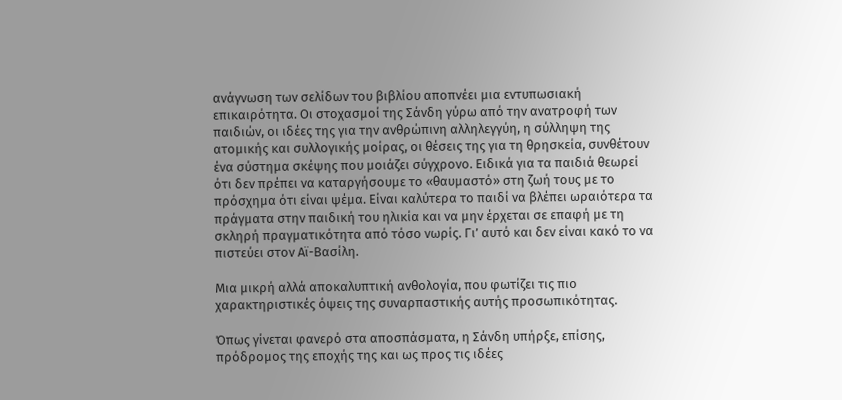ανάγνωση των σελίδων του βιβλίου αποπνέει μια εντυπωσιακή επικαιρότητα. Οι στοχασμοί της Σάνδη γύρω από την ανατροφή των παιδιών, οι ιδέες της για την ανθρώπινη αλληλεγγύη, η σύλληψη της ατομικής και συλλογικής μοίρας, οι θέσεις της για τη θρησκεία, συνθέτουν ένα σύστημα σκέψης που μοιάζει σύγχρονο. Ειδικά για τα παιδιά θεωρεί ότι δεν πρέπει να καταργήσουμε το «θαυμαστό» στη ζωή τους με το πρόσχημα ότι είναι ψέμα. Είναι καλύτερα το παιδί να βλέπει ωραιότερα τα πράγματα στην παιδική του ηλικία και να μην έρχεται σε επαφή με τη σκληρή πραγματικότητα από τόσο νωρίς. Γι’ αυτό και δεν είναι κακό το να πιστεύει στον Αϊ-Βασίλη.

Mια μικρή αλλά αποκαλυπτική ανθολογία, που φωτίζει τις πιο χαρακτηριστικές όψεις της συναρπαστικής αυτής προσωπικότητας.

Όπως γίνεται φανερό στα αποσπάσματα, η Σάνδη υπήρξε, επίσης, πρόδρομος της εποχής της και ως προς τις ιδέες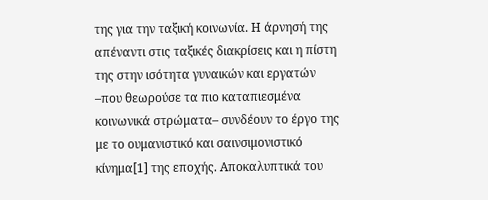της για την ταξική κοινωνία. Η άρνησή της απέναντι στις ταξικές διακρίσεις και η πίστη της στην ισότητα γυναικών και εργατών –που θεωρούσε τα πιο καταπιεσμένα κοινωνικά στρώματα– συνδέουν το έργο της με το ουμανιστικό και σαινσιμονιστικό κίνημα[1] της εποχής. Αποκαλυπτικά του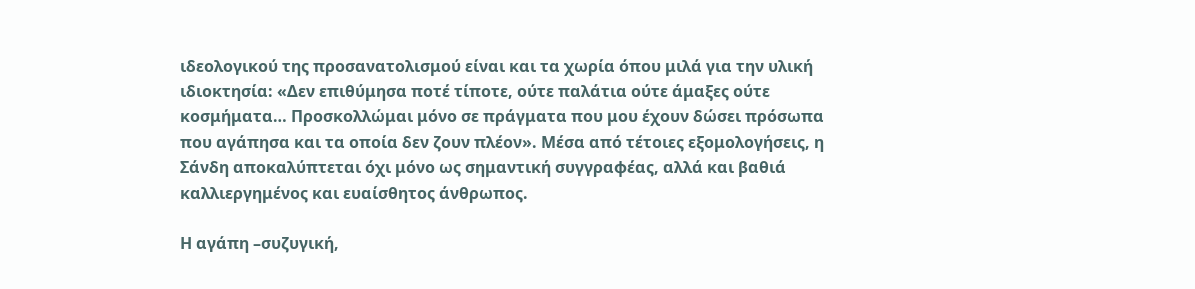ιδεολογικού της προσανατολισμού είναι και τα χωρία όπου μιλά για την υλική ιδιοκτησία: «Δεν επιθύμησα ποτέ τίποτε, ούτε παλάτια ούτε άμαξες ούτε κοσμήματα… Προσκολλώμαι μόνο σε πράγματα που μου έχουν δώσει πρόσωπα που αγάπησα και τα οποία δεν ζουν πλέον». Μέσα από τέτοιες εξομολογήσεις, η Σάνδη αποκαλύπτεται όχι μόνο ως σημαντική συγγραφέας, αλλά και βαθιά καλλιεργημένος και ευαίσθητος άνθρωπος.

Η αγάπη –συζυγική,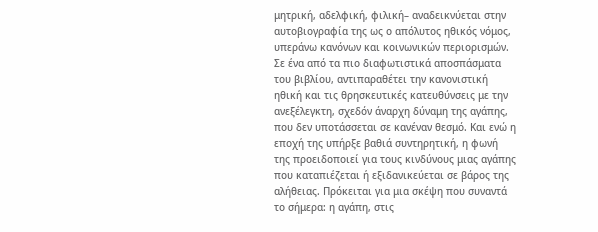μητρική, αδελφική, φιλική– αναδεικνύεται στην αυτοβιογραφία της ως ο απόλυτος ηθικός νόμος, υπεράνω κανόνων και κοινωνικών περιορισμών. Σε ένα από τα πιο διαφωτιστικά αποσπάσματα του βιβλίου, αντιπαραθέτει την κανονιστική ηθική και τις θρησκευτικές κατευθύνσεις με την ανεξέλεγκτη, σχεδόν άναρχη δύναμη της αγάπης, που δεν υποτάσσεται σε κανέναν θεσμό. Και ενώ η εποχή της υπήρξε βαθιά συντηρητική, η φωνή της προειδοποιεί για τους κινδύνους μιας αγάπης που καταπιέζεται ή εξιδανικεύεται σε βάρος της αλήθειας. Πρόκειται για μια σκέψη που συναντά το σήμερα: η αγάπη, στις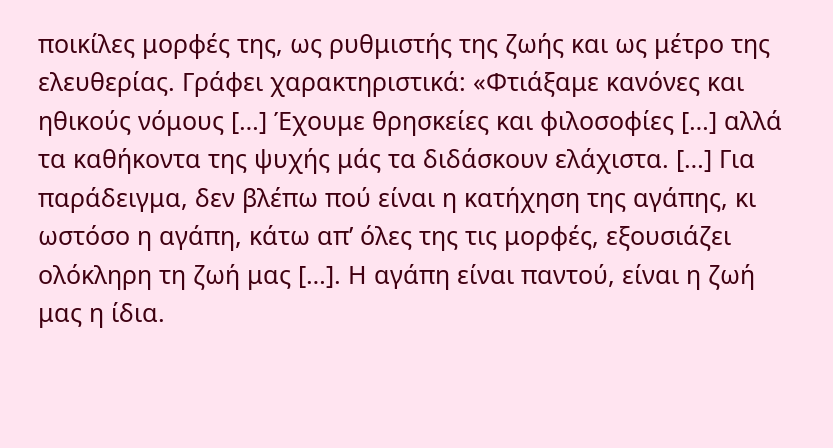ποικίλες μορφές της, ως ρυθμιστής της ζωής και ως μέτρο της ελευθερίας. Γράφει χαρακτηριστικά: «Φτιάξαμε κανόνες και ηθικούς νόμους […] Έχουμε θρησκείες και φιλοσοφίες […] αλλά τα καθήκοντα της ψυχής μάς τα διδάσκουν ελάχιστα. […] Για παράδειγμα, δεν βλέπω πού είναι η κατήχηση της αγάπης, κι ωστόσο η αγάπη, κάτω απ’ όλες της τις μορφές, εξουσιάζει ολόκληρη τη ζωή μας […]. Η αγάπη είναι παντού, είναι η ζωή μας η ίδια.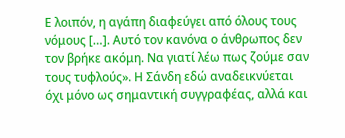Ε λοιπόν, η αγάπη διαφεύγει από όλους τους νόμους […]. Αυτό τον κανόνα ο άνθρωπος δεν τον βρήκε ακόμη. Να γιατί λέω πως ζούμε σαν τους τυφλούς». Η Σάνδη εδώ αναδεικνύεται όχι μόνο ως σημαντική συγγραφέας, αλλά και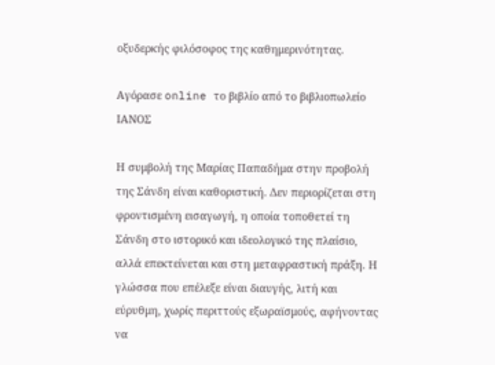οξυδερκής φιλόσοφος της καθημερινότητας.

Αγόρασε online το βιβλίο από το βιβλιοπωλείο ΙΑΝΟΣ

Η συμβολή της Μαρίας Παπαδήμα στην προβολή της Σάνδη είναι καθοριστική. Δεν περιορίζεται στη φροντισμένη εισαγωγή, η οποία τοποθετεί τη Σάνδη στο ιστορικό και ιδεολογικό της πλαίσιο, αλλά επεκτείνεται και στη μεταφραστική πράξη. Η γλώσσα που επέλεξε είναι διαυγής, λιτή και εύρυθμη, χωρίς περιττούς εξωραϊσμούς, αφήνοντας να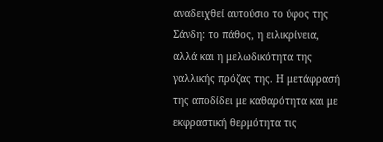αναδειχθεί αυτούσιο το ύφος της Σάνδη: το πάθος, η ειλικρίνεια, αλλά και η μελωδικότητα της γαλλικής πρόζας της. Η μετάφρασή της αποδίδει με καθαρότητα και με εκφραστική θερμότητα τις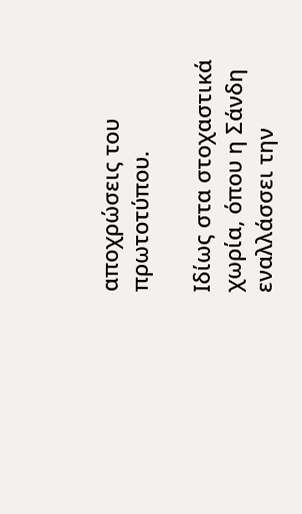αποχρώσεις του πρωτοτύπου.

Ιδίως στα στοχαστικά χωρία, όπου η Σάνδη εναλλάσσει την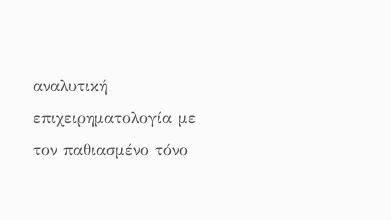αναλυτική επιχειρηματολογία με τον παθιασμένο τόνο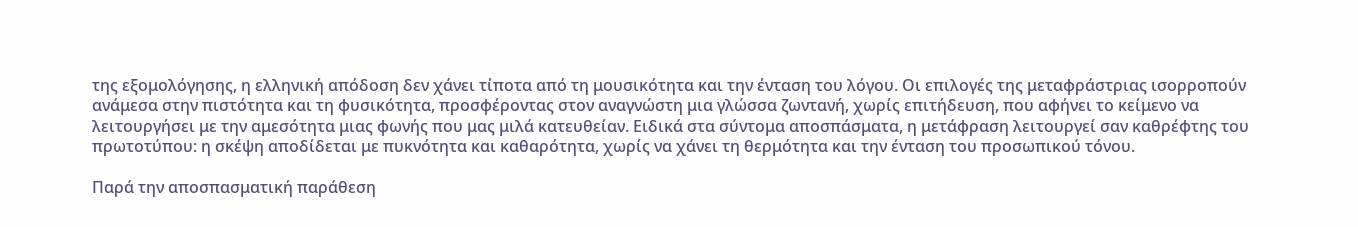της εξομολόγησης, η ελληνική απόδοση δεν χάνει τίποτα από τη μουσικότητα και την ένταση του λόγου. Οι επιλογές της μεταφράστριας ισορροπούν ανάμεσα στην πιστότητα και τη φυσικότητα, προσφέροντας στον αναγνώστη μια γλώσσα ζωντανή, χωρίς επιτήδευση, που αφήνει το κείμενο να λειτουργήσει με την αμεσότητα μιας φωνής που μας μιλά κατευθείαν. Ειδικά στα σύντομα αποσπάσματα, η μετάφραση λειτουργεί σαν καθρέφτης του πρωτοτύπου: η σκέψη αποδίδεται με πυκνότητα και καθαρότητα, χωρίς να χάνει τη θερμότητα και την ένταση του προσωπικού τόνου.

Παρά την αποσπασματική παράθεση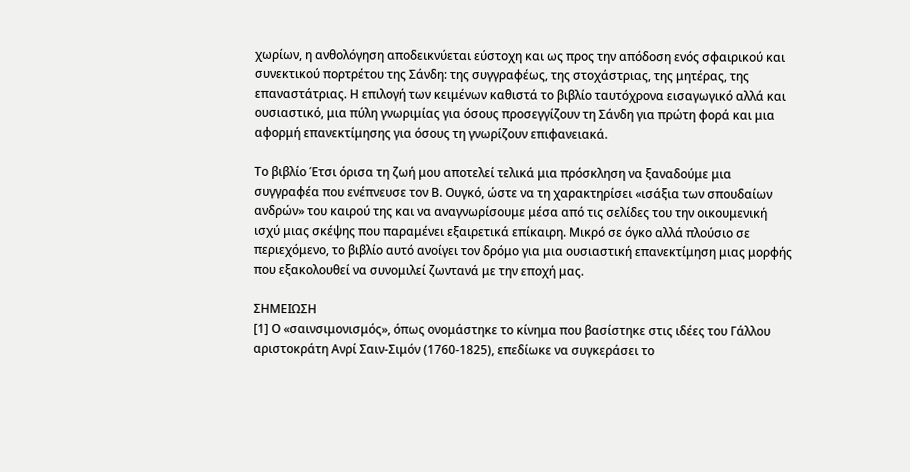χωρίων, η ανθολόγηση αποδεικνύεται εύστοχη και ως προς την απόδοση ενός σφαιρικού και συνεκτικού πορτρέτου της Σάνδη: της συγγραφέως, της στοχάστριας, της μητέρας, της επαναστάτριας. Η επιλογή των κειμένων καθιστά το βιβλίο ταυτόχρονα εισαγωγικό αλλά και ουσιαστικό, μια πύλη γνωριμίας για όσους προσεγγίζουν τη Σάνδη για πρώτη φορά και μια αφορμή επανεκτίμησης για όσους τη γνωρίζουν επιφανειακά.

Το βιβλίο Έτσι όρισα τη ζωή μου αποτελεί τελικά μια πρόσκληση να ξαναδούμε μια συγγραφέα που ενέπνευσε τον Β. Ουγκό, ώστε να τη χαρακτηρίσει «ισάξια των σπουδαίων ανδρών» του καιρού της και να αναγνωρίσουμε μέσα από τις σελίδες του την οικουμενική ισχύ μιας σκέψης που παραμένει εξαιρετικά επίκαιρη. Μικρό σε όγκο αλλά πλούσιο σε περιεχόμενο, το βιβλίο αυτό ανοίγει τον δρόμο για μια ουσιαστική επανεκτίμηση μιας μορφής που εξακολουθεί να συνομιλεί ζωντανά με την εποχή μας.

ΣΗΜΕΙΩΣΗ
[1] Ο «σαινσιμονισμός», όπως ονομάστηκε το κίνημα που βασίστηκε στις ιδέες του Γάλλου αριστοκράτη Ανρί Σαιν-Σιμόν (1760-1825), επεδίωκε να συγκεράσει το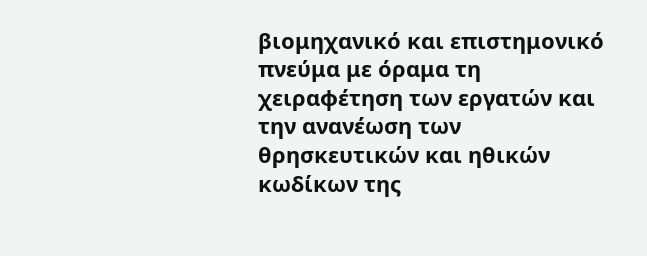βιομηχανικό και επιστημονικό πνεύμα με όραμα τη χειραφέτηση των εργατών και την ανανέωση των θρησκευτικών και ηθικών κωδίκων της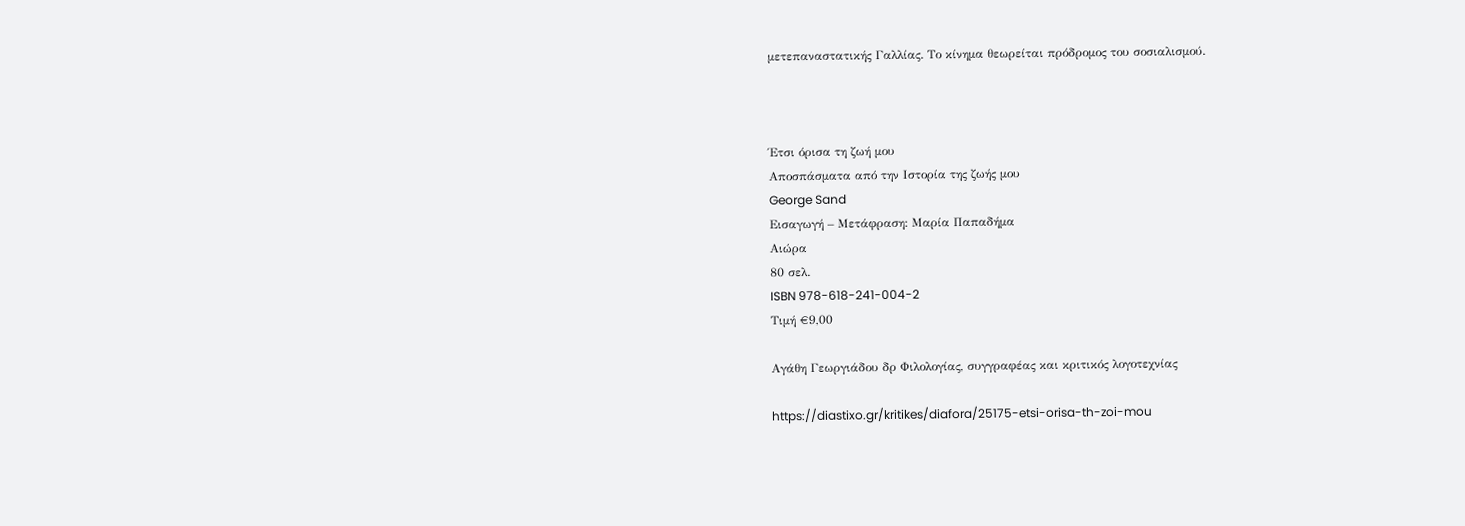μετεπαναστατικής Γαλλίας. Το κίνημα θεωρείται πρόδρομος του σοσιαλισμού.



Έτσι όρισα τη ζωή μου
Αποσπάσματα από την Ιστορία της ζωής μου
George Sand
Εισαγωγή – Μετάφραση: Μαρία Παπαδήμα
Αιώρα
80 σελ.
ISBN 978-618-241-004-2
Τιμή €9,00

Αγάθη Γεωργιάδου δρ Φιλολογίας, συγγραφέας και κριτικός λογοτεχνίας

https://diastixo.gr/kritikes/diafora/25175-etsi-orisa-th-zoi-mou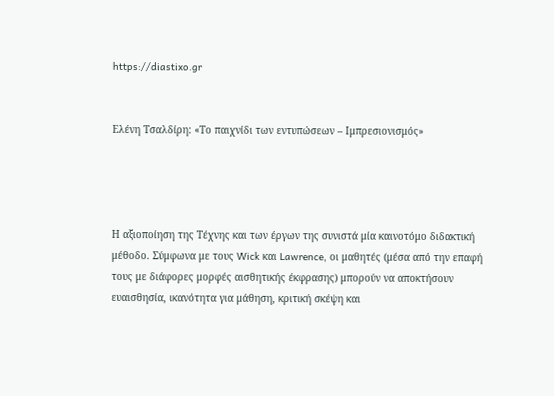https://diastixo.gr


Ελένη Τσαλδίρη: «Το παιχνίδι των εντυπώσεων – Ιμπρεσιονισμός»




Η αξιοποίηση της Τέχνης και των έργων της συνιστά μία καινοτόμο διδακτική μέθοδο. Σύμφωνα με τους Wick και Lawrence, οι μαθητές (μέσα από την επαφή τους με διάφορες μορφές αισθητικής έκφρασης) μπορούν να αποκτήσουν ευαισθησία, ικανότητα για μάθηση, κριτική σκέψη και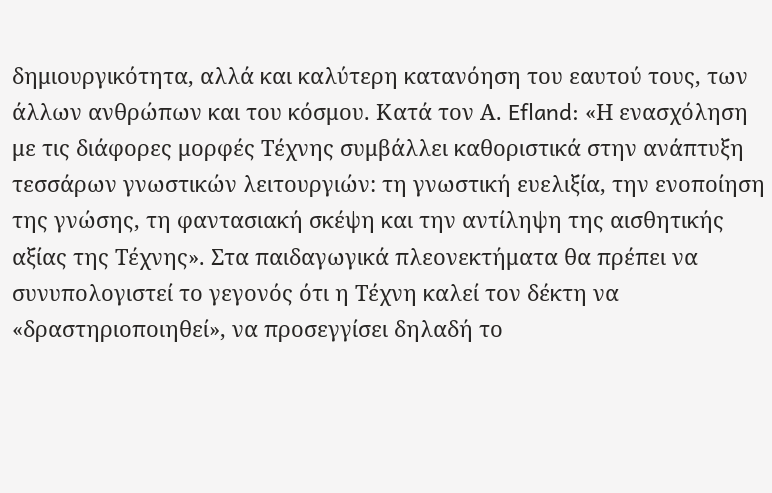δημιουργικότητα, αλλά και καλύτερη κατανόηση του εαυτού τους, των άλλων ανθρώπων και του κόσμου. Κατά τον Α. Efland: «Η ενασχόληση με τις διάφορες μορφές Τέχνης συμβάλλει καθοριστικά στην ανάπτυξη τεσσάρων γνωστικών λειτουργιών: τη γνωστική ευελιξία, την ενοποίηση της γνώσης, τη φαντασιακή σκέψη και την αντίληψη της αισθητικής αξίας της Τέχνης». Στα παιδαγωγικά πλεονεκτήματα θα πρέπει να συνυπολογιστεί το γεγονός ότι η Τέχνη καλεί τον δέκτη να «δραστηριοποιηθεί», να προσεγγίσει δηλαδή το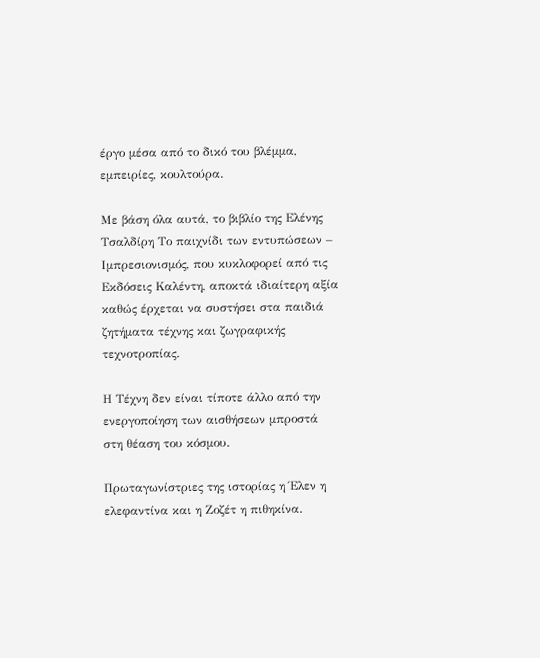έργο μέσα από το δικό του βλέμμα, εμπειρίες, κουλτούρα.

Με βάση όλα αυτά, το βιβλίο της Ελένης Τσαλδίρη Το παιχνίδι των εντυπώσεων – Ιμπρεσιονισμός, που κυκλοφορεί από τις Εκδόσεις Καλέντη, αποκτά ιδιαίτερη αξία καθώς έρχεται να συστήσει στα παιδιά ζητήματα τέχνης και ζωγραφικής τεχνοτροπίας.

Η Τέχνη δεν είναι τίποτε άλλο από την ενεργοποίηση των αισθήσεων μπροστά στη θέαση του κόσμου.

Πρωταγωνίστριες της ιστορίας η Έλεν η ελεφαντίνα και η Ζοζέτ η πιθηκίνα.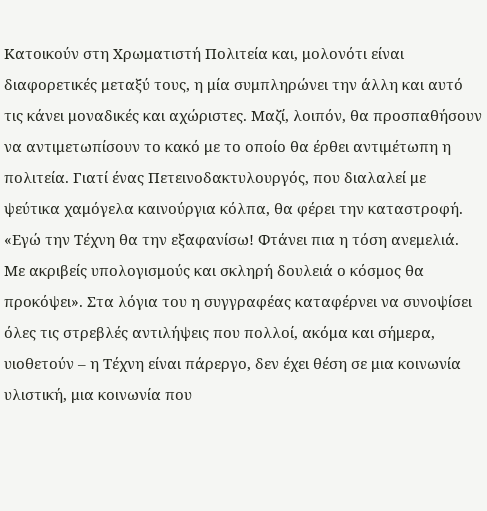Κατοικούν στη Χρωματιστή Πολιτεία και, μολονότι είναι διαφορετικές μεταξύ τους, η μία συμπληρώνει την άλλη και αυτό τις κάνει μοναδικές και αχώριστες. Μαζί, λοιπόν, θα προσπαθήσουν να αντιμετωπίσουν το κακό με το οποίο θα έρθει αντιμέτωπη η πολιτεία. Γιατί ένας Πετεινοδακτυλουργός, που διαλαλεί με ψεύτικα χαμόγελα καινούργια κόλπα, θα φέρει την καταστροφή. «Εγώ την Τέχνη θα την εξαφανίσω! Φτάνει πια η τόση ανεμελιά. Με ακριβείς υπολογισμούς και σκληρή δουλειά ο κόσμος θα προκόψει». Στα λόγια του η συγγραφέας καταφέρνει να συνοψίσει όλες τις στρεβλές αντιλήψεις που πολλοί, ακόμα και σήμερα, υιοθετούν – η Τέχνη είναι πάρεργο, δεν έχει θέση σε μια κοινωνία υλιστική, μια κοινωνία που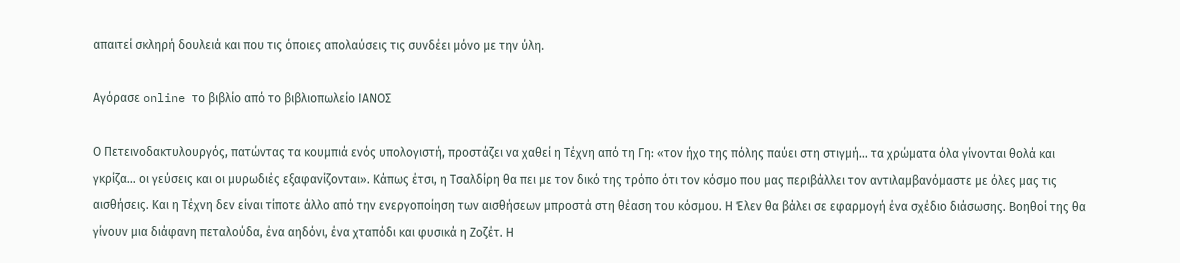απαιτεί σκληρή δουλειά και που τις όποιες απολαύσεις τις συνδέει μόνο με την ύλη.

Αγόρασε online το βιβλίο από το βιβλιοπωλείο ΙΑΝΟΣ

Ο Πετεινοδακτυλουργός, πατώντας τα κουμπιά ενός υπολογιστή, προστάζει να χαθεί η Τέχνη από τη Γη: «τον ήχο της πόλης παύει στη στιγμή… τα χρώματα όλα γίνονται θολά και γκρίζα… οι γεύσεις και οι μυρωδιές εξαφανίζονται». Κάπως έτσι, η Τσαλδίρη θα πει με τον δικό της τρόπο ότι τον κόσμο που μας περιβάλλει τον αντιλαμβανόμαστε με όλες μας τις αισθήσεις. Και η Τέχνη δεν είναι τίποτε άλλο από την ενεργοποίηση των αισθήσεων μπροστά στη θέαση του κόσμου. Η Έλεν θα βάλει σε εφαρμογή ένα σχέδιο διάσωσης. Βοηθοί της θα γίνουν μια διάφανη πεταλούδα, ένα αηδόνι, ένα χταπόδι και φυσικά η Ζοζέτ. Η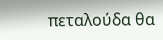πεταλούδα θα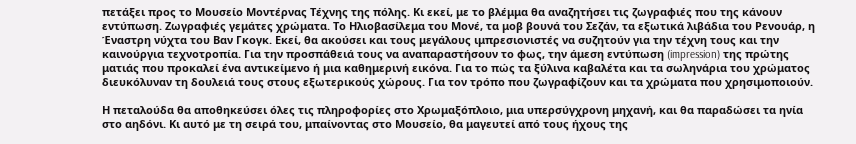πετάξει προς το Μουσείο Μοντέρνας Τέχνης της πόλης. Κι εκεί, με το βλέμμα θα αναζητήσει τις ζωγραφιές που της κάνουν εντύπωση. Ζωγραφιές γεμάτες χρώματα. Το Ηλιοβασίλεμα του Μονέ, τα μοβ βουνά του Σεζάν, τα εξωτικά λιβάδια του Ρενουάρ, η Έναστρη νύχτα του Βαν Γκογκ. Eκεί, θα ακούσει και τους μεγάλους ιμπρεσιονιστές να συζητούν για την τέχνη τους και την καινούργια τεχνοτροπία. Για την προσπάθειά τους να αναπαραστήσουν το φως, την άμεση εντύπωση (impression) της πρώτης ματιάς που προκαλεί ένα αντικείμενο ή μια καθημερινή εικόνα. Για το πώς τα ξύλινα καβαλέτα και τα σωληνάρια του χρώματος διευκόλυναν τη δουλειά τους στους εξωτερικούς χώρους. Για τον τρόπο που ζωγραφίζουν και τα χρώματα που χρησιμοποιούν.

Η πεταλούδα θα αποθηκεύσει όλες τις πληροφορίες στο Χρωμαξόπλοιο, μια υπερσύγχρονη μηχανή, και θα παραδώσει τα ηνία στο αηδόνι. Κι αυτό με τη σειρά του, μπαίνοντας στο Μουσείο, θα μαγευτεί από τους ήχους της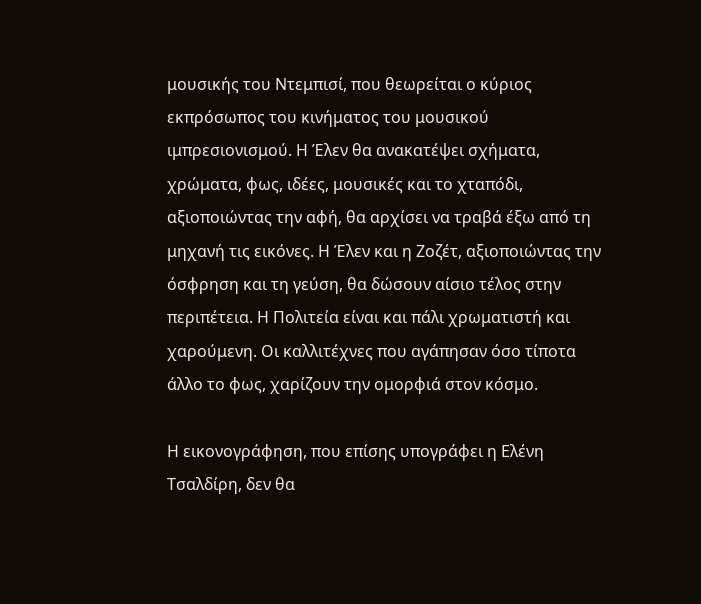μουσικής του Ντεμπισί, που θεωρείται ο κύριος εκπρόσωπος του κινήματος του μουσικού ιμπρεσιονισμού. Η Έλεν θα ανακατέψει σχήματα, χρώματα, φως, ιδέες, μουσικές και το χταπόδι, αξιοποιώντας την αφή, θα αρχίσει να τραβά έξω από τη μηχανή τις εικόνες. Η Έλεν και η Ζοζέτ, αξιοποιώντας την όσφρηση και τη γεύση, θα δώσουν αίσιο τέλος στην περιπέτεια. Η Πολιτεία είναι και πάλι χρωματιστή και χαρούμενη. Οι καλλιτέχνες που αγάπησαν όσο τίποτα άλλο το φως, χαρίζουν την ομορφιά στον κόσμο.

Η εικονογράφηση, που επίσης υπογράφει η Ελένη Τσαλδίρη, δεν θα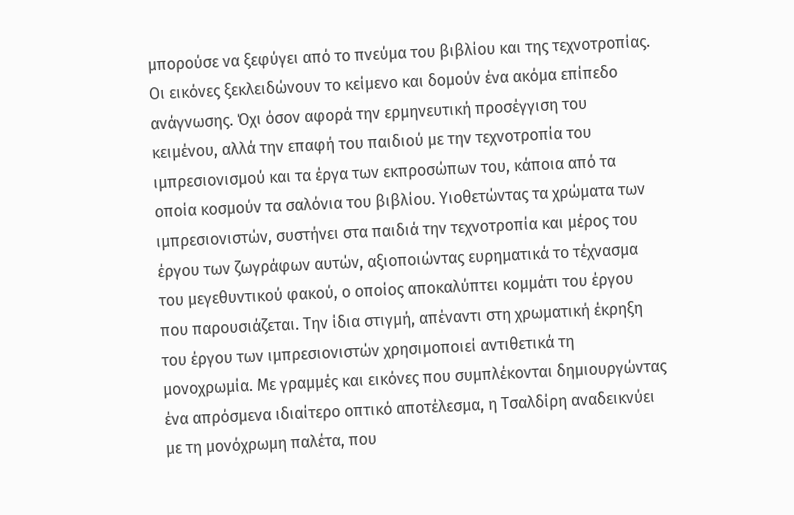μπορούσε να ξεφύγει από το πνεύμα του βιβλίου και της τεχνοτροπίας. Οι εικόνες ξεκλειδώνουν το κείμενο και δομούν ένα ακόμα επίπεδο ανάγνωσης. Όχι όσον αφορά την ερμηνευτική προσέγγιση του κειμένου, αλλά την επαφή του παιδιού με την τεχνοτροπία του ιμπρεσιονισμού και τα έργα των εκπροσώπων του, κάποια από τα οποία κοσμούν τα σαλόνια του βιβλίου. Υιοθετώντας τα χρώματα των ιμπρεσιονιστών, συστήνει στα παιδιά την τεχνοτροπία και μέρος του έργου των ζωγράφων αυτών, αξιοποιώντας ευρηματικά το τέχνασμα του μεγεθυντικού φακού, ο οποίος αποκαλύπτει κομμάτι του έργου που παρουσιάζεται. Την ίδια στιγμή, απέναντι στη χρωματική έκρηξη του έργου των ιμπρεσιονιστών χρησιμοποιεί αντιθετικά τη μονοχρωμία. Με γραμμές και εικόνες που συμπλέκονται δημιουργώντας ένα απρόσμενα ιδιαίτερο οπτικό αποτέλεσμα, η Τσαλδίρη αναδεικνύει με τη μονόχρωμη παλέτα, που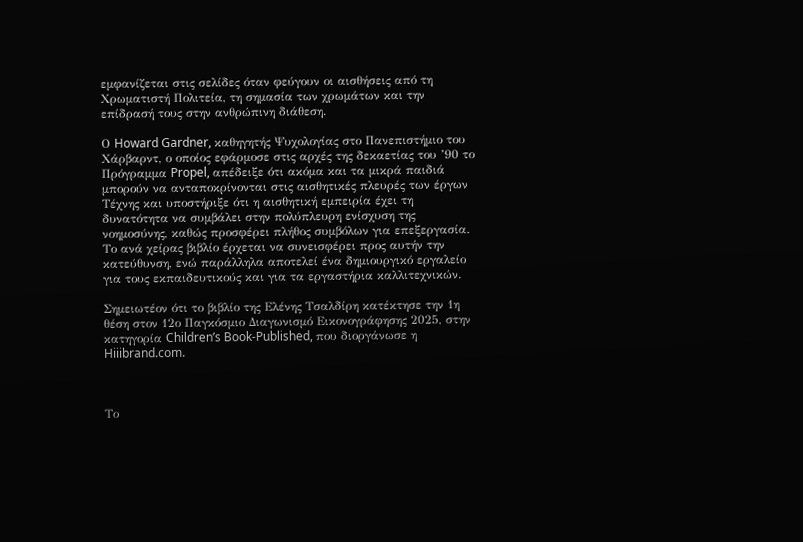εμφανίζεται στις σελίδες όταν φεύγουν οι αισθήσεις από τη Χρωματιστή Πολιτεία, τη σημασία των χρωμάτων και την επίδρασή τους στην ανθρώπινη διάθεση.

Ο Howard Gardner, καθηγητής Ψυχολογίας στο Πανεπιστήμιο του Χάρβαρντ, ο οποίος εφάρμοσε στις αρχές της δεκαετίας του ’90 το Πρόγραμμα Propel, απέδειξε ότι ακόμα και τα μικρά παιδιά μπορούν να ανταποκρίνονται στις αισθητικές πλευρές των έργων Τέχνης και υποστήριξε ότι η αισθητική εμπειρία έχει τη δυνατότητα να συμβάλει στην πολύπλευρη ενίσχυση της νοημοσύνης, καθώς προσφέρει πλήθος συμβόλων για επεξεργασία. Το ανά χείρας βιβλίο έρχεται να συνεισφέρει προς αυτήν την κατεύθυνση, ενώ παράλληλα αποτελεί ένα δημιουργικό εργαλείο για τους εκπαιδευτικούς και για τα εργαστήρια καλλιτεχνικών.

Σημειωτέον ότι το βιβλίο της Ελένης Τσαλδίρη κατέκτησε την 1η θέση στον 12ο Παγκόσμιο Διαγωνισμό Εικονογράφησης 2025, στην κατηγορία Children’s Book-Published, που διοργάνωσε η Hiiibrand.com.



Το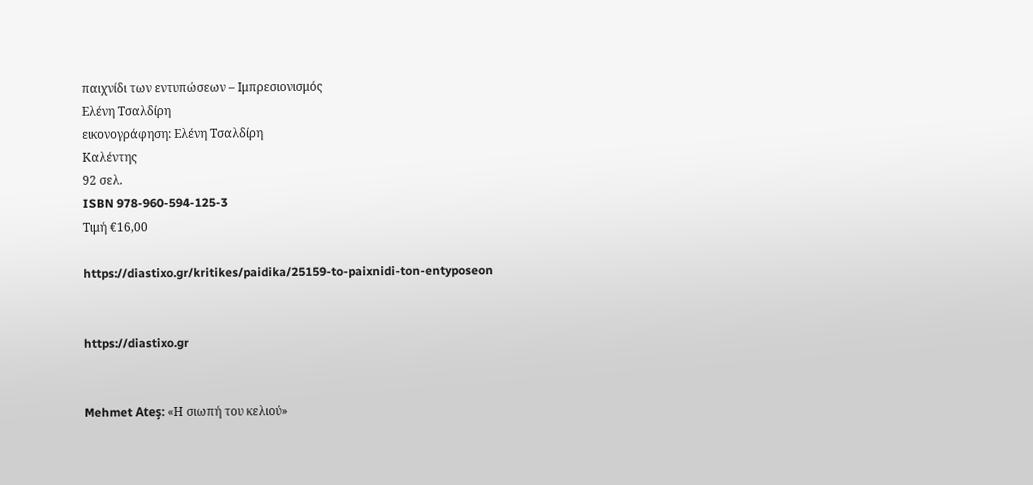παιχνίδι των εντυπώσεων – Ιμπρεσιονισμός
Ελένη Τσαλδίρη
εικονογράφηση: Ελένη Τσαλδίρη
Καλέντης
92 σελ.
ISBN 978-960-594-125-3
Τιμή €16,00

https://diastixo.gr/kritikes/paidika/25159-to-paixnidi-ton-entyposeon


https://diastixo.gr


Mehmet Ateş: «Η σιωπή του κελιού»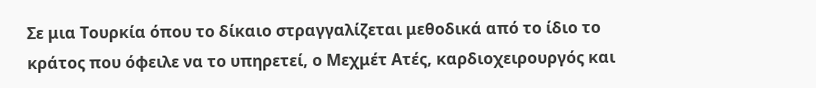Σε μια Τουρκία όπου το δίκαιο στραγγαλίζεται μεθοδικά από το ίδιο το κράτος που όφειλε να το υπηρετεί, ο Μεχμέτ Ατές, καρδιοχειρουργός και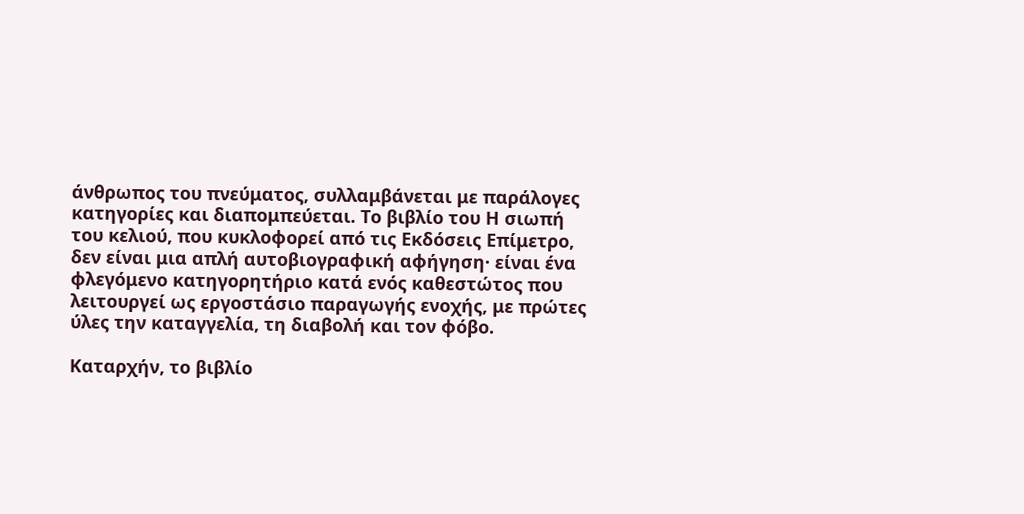άνθρωπος του πνεύματος, συλλαμβάνεται με παράλογες κατηγορίες και διαπομπεύεται. Το βιβλίο του Η σιωπή του κελιού, που κυκλοφορεί από τις Εκδόσεις Επίμετρο, δεν είναι μια απλή αυτοβιογραφική αφήγηση· είναι ένα φλεγόμενο κατηγορητήριο κατά ενός καθεστώτος που λειτουργεί ως εργοστάσιο παραγωγής ενοχής, με πρώτες ύλες την καταγγελία, τη διαβολή και τον φόβο.

Καταρχήν, το βιβλίο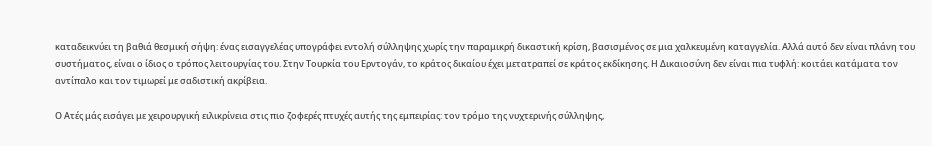καταδεικνύει τη βαθιά θεσμική σήψη: ένας εισαγγελέας υπογράφει εντολή σύλληψης χωρίς την παραμικρή δικαστική κρίση, βασισμένος σε μια χαλκευμένη καταγγελία. Αλλά αυτό δεν είναι πλάνη του συστήματος, είναι ο ίδιος ο τρόπος λειτουργίας του. Στην Τουρκία του Ερντογάν, το κράτος δικαίου έχει μετατραπεί σε κράτος εκδίκησης. Η Δικαιοσύνη δεν είναι πια τυφλή: κοιτάει κατάματα τον αντίπαλο και τον τιμωρεί με σαδιστική ακρίβεια.

Ο Ατές μάς εισάγει με χειρουργική ειλικρίνεια στις πιο ζοφερές πτυχές αυτής της εμπειρίας: τον τρόμο της νυχτερινής σύλληψης,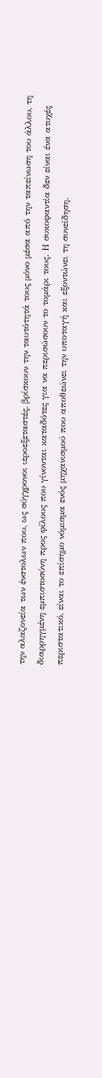την αλαζονεία των ένστολων που, ως σύγχρονοι ιεροεξεταστές, βρίσκουν την ταυτότητά τους μόνο μέσα από την ταπείνωση του άλλου, τη διαρρηγμένη εμπιστοσύνη προς φίλους που γίνονται καταδότες για να περισώσουν το τομάρι τους. Η συκοφαντία δεν είναι ένα ατυχές περιστατικό, είναι το επίσημο νόμισμα ενός μηχανισμού που αποθεώνει την υποταγή και εξοντώνει τη συνείδηση.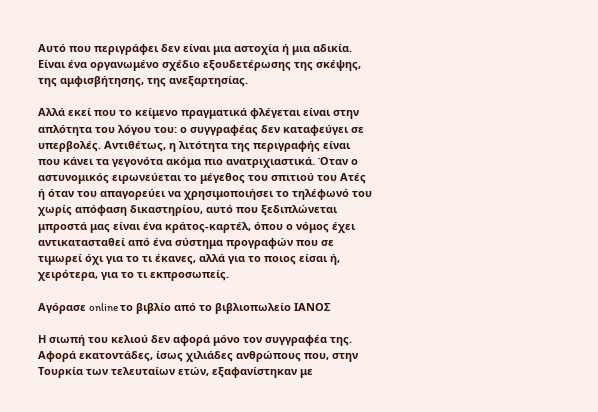Αυτό που περιγράφει δεν είναι μια αστοχία ή μια αδικία. Είναι ένα οργανωμένο σχέδιο εξουδετέρωσης της σκέψης, της αμφισβήτησης, της ανεξαρτησίας.

Αλλά εκεί που το κείμενο πραγματικά φλέγεται είναι στην απλότητα του λόγου του: ο συγγραφέας δεν καταφεύγει σε υπερβολές. Αντιθέτως, η λιτότητα της περιγραφής είναι που κάνει τα γεγονότα ακόμα πιο ανατριχιαστικά. Όταν ο αστυνομικός ειρωνεύεται το μέγεθος του σπιτιού του Ατές ή όταν του απαγορεύει να χρησιμοποιήσει το τηλέφωνό του χωρίς απόφαση δικαστηρίου, αυτό που ξεδιπλώνεται μπροστά μας είναι ένα κράτος-καρτέλ, όπου ο νόμος έχει αντικατασταθεί από ένα σύστημα προγραφών που σε τιμωρεί όχι για το τι έκανες, αλλά για το ποιος είσαι ή, χειρότερα, για το τι εκπροσωπείς.

Αγόρασε online το βιβλίο από το βιβλιοπωλείο ΙΑΝΟΣ

Η σιωπή του κελιού δεν αφορά μόνο τον συγγραφέα της. Αφορά εκατοντάδες, ίσως χιλιάδες ανθρώπους που, στην Τουρκία των τελευταίων ετών, εξαφανίστηκαν με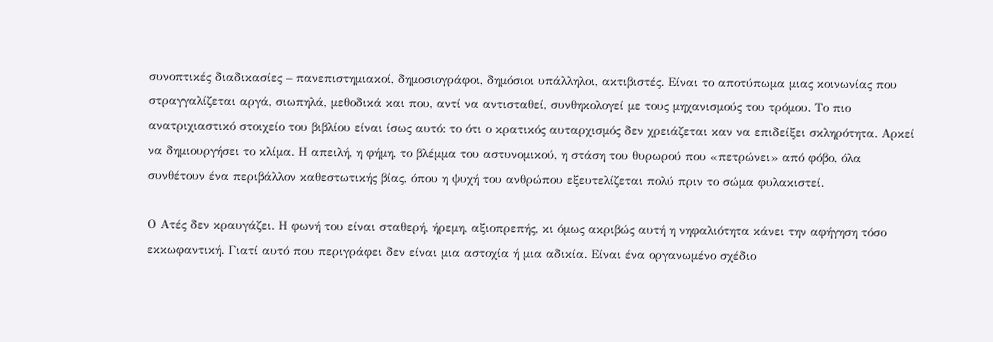συνοπτικές διαδικασίες – πανεπιστημιακοί, δημοσιογράφοι, δημόσιοι υπάλληλοι, ακτιβιστές. Είναι το αποτύπωμα μιας κοινωνίας που στραγγαλίζεται αργά, σιωπηλά, μεθοδικά και που, αντί να αντισταθεί, συνθηκολογεί με τους μηχανισμούς του τρόμου. Το πιο ανατριχιαστικό στοιχείο του βιβλίου είναι ίσως αυτό: το ότι ο κρατικός αυταρχισμός δεν χρειάζεται καν να επιδείξει σκληρότητα. Αρκεί να δημιουργήσει το κλίμα. Η απειλή, η φήμη, το βλέμμα του αστυνομικού, η στάση του θυρωρού που «πετρώνει» από φόβο, όλα συνθέτουν ένα περιβάλλον καθεστωτικής βίας, όπου η ψυχή του ανθρώπου εξευτελίζεται πολύ πριν το σώμα φυλακιστεί.

Ο Ατές δεν κραυγάζει. Η φωνή του είναι σταθερή, ήρεμη, αξιοπρεπής, κι όμως ακριβώς αυτή η νηφαλιότητα κάνει την αφήγηση τόσο εκκωφαντική. Γιατί αυτό που περιγράφει δεν είναι μια αστοχία ή μια αδικία. Είναι ένα οργανωμένο σχέδιο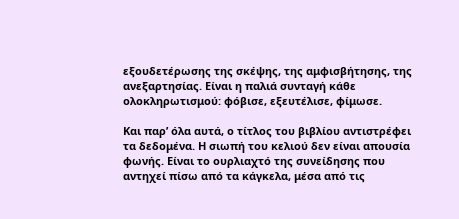εξουδετέρωσης της σκέψης, της αμφισβήτησης, της ανεξαρτησίας. Είναι η παλιά συνταγή κάθε ολοκληρωτισμού: φόβισε, εξευτέλισε, φίμωσε.

Και παρ’ όλα αυτά, ο τίτλος του βιβλίου αντιστρέφει τα δεδομένα. Η σιωπή του κελιού δεν είναι απουσία φωνής. Είναι το ουρλιαχτό της συνείδησης που αντηχεί πίσω από τα κάγκελα, μέσα από τις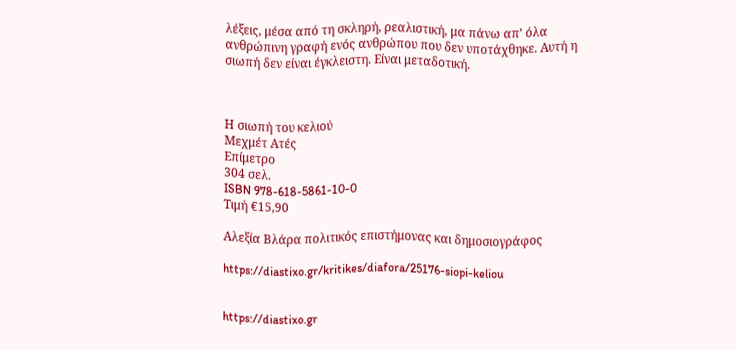λέξεις, μέσα από τη σκληρή, ρεαλιστική, μα πάνω απ’ όλα ανθρώπινη γραφή ενός ανθρώπου που δεν υποτάχθηκε. Αυτή η σιωπή δεν είναι έγκλειστη. Είναι μεταδοτική.



Η σιωπή του κελιού
Μεχμέτ Ατές
Επίμετρο
304 σελ.
ISBN 978-618-5861-10-0
Τιμή €15,90

Αλεξία Βλάρα πολιτικός επιστήμονας και δημοσιογράφος

https://diastixo.gr/kritikes/diafora/25176-siopi-keliou


https://diastixo.gr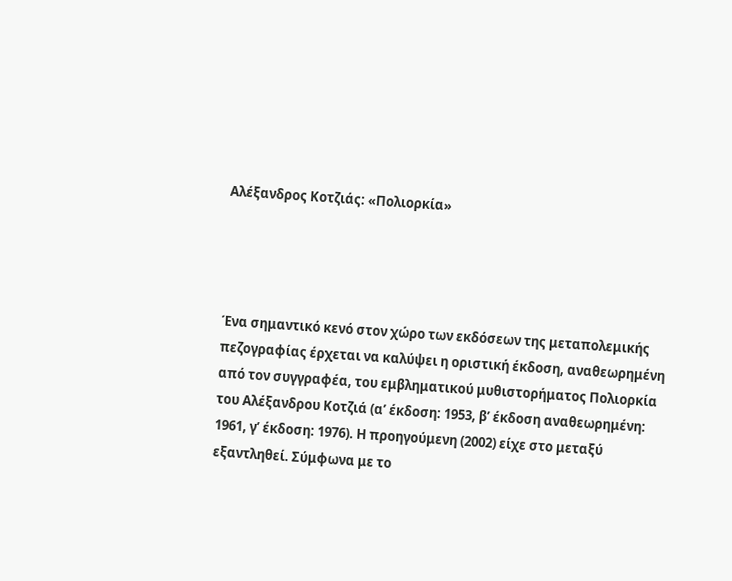Αλέξανδρος Κοτζιάς: «Πολιορκία»




Ένα σημαντικό κενό στον χώρο των εκδόσεων της μεταπολεμικής πεζογραφίας έρχεται να καλύψει η οριστική έκδοση, αναθεωρημένη από τον συγγραφέα, του εμβληματικού μυθιστορήματος Πολιορκία του Αλέξανδρου Κοτζιά (α’ έκδοση: 1953, β’ έκδοση αναθεωρημένη: 1961, γ’ έκδοση: 1976). Η προηγούμενη (2002) είχε στο μεταξύ εξαντληθεί. Σύμφωνα με το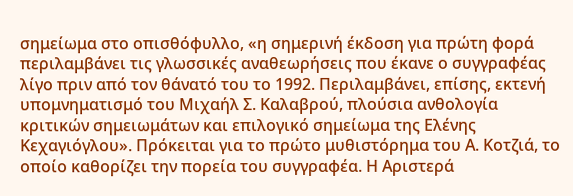σημείωμα στο οπισθόφυλλο, «η σημερινή έκδοση για πρώτη φορά περιλαμβάνει τις γλωσσικές αναθεωρήσεις που έκανε ο συγγραφέας λίγο πριν από τον θάνατό του το 1992. Περιλαμβάνει, επίσης, εκτενή υπομνηματισμό του Μιχαήλ Σ. Καλαβρού, πλούσια ανθολογία κριτικών σημειωμάτων και επιλογικό σημείωμα της Ελένης Κεχαγιόγλου». Πρόκειται για το πρώτο μυθιστόρημα του Α. Κοτζιά, το οποίο καθορίζει την πορεία του συγγραφέα. Η Αριστερά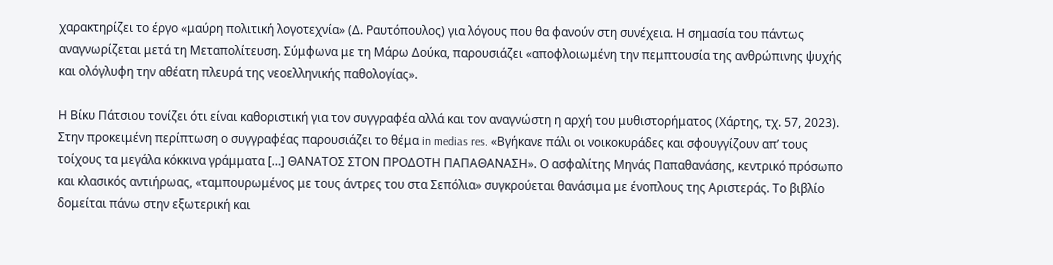χαρακτηρίζει το έργο «μαύρη πολιτική λογοτεχνία» (Δ. Ραυτόπουλος) για λόγους που θα φανούν στη συνέχεια. Η σημασία του πάντως αναγνωρίζεται μετά τη Μεταπολίτευση. Σύμφωνα με τη Μάρω Δούκα, παρουσιάζει «αποφλοιωμένη την πεμπτουσία της ανθρώπινης ψυχής και ολόγλυφη την αθέατη πλευρά της νεοελληνικής παθολογίας».

Η Βίκυ Πάτσιου τονίζει ότι είναι καθοριστική για τον συγγραφέα αλλά και τον αναγνώστη η αρχή του μυθιστορήματος (Χάρτης, τχ. 57, 2023). Στην προκειμένη περίπτωση ο συγγραφέας παρουσιάζει το θέμα in medias res. «Βγήκανε πάλι οι νοικοκυράδες και σφουγγίζουν απ’ τους τοίχους τα μεγάλα κόκκινα γράμματα […] ΘΑΝΑΤΟΣ ΣΤΟΝ ΠΡΟΔΟΤΗ ΠΑΠΑΘΑΝΑΣΗ». Ο ασφαλίτης Μηνάς Παπαθανάσης, κεντρικό πρόσωπο και κλασικός αντιήρωας, «ταμπουρωμένος με τους άντρες του στα Σεπόλια» συγκρούεται θανάσιμα με ένοπλους της Αριστεράς. Το βιβλίο δομείται πάνω στην εξωτερική και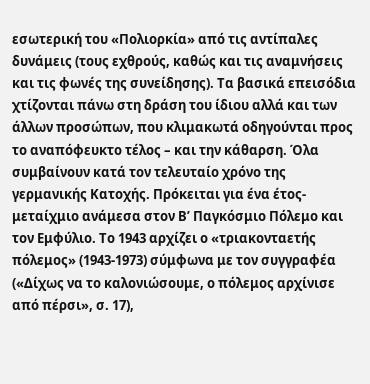εσωτερική του «Πολιορκία» από τις αντίπαλες δυνάμεις (τους εχθρούς, καθώς και τις αναμνήσεις και τις φωνές της συνείδησης). Τα βασικά επεισόδια χτίζονται πάνω στη δράση του ίδιου αλλά και των άλλων προσώπων, που κλιμακωτά οδηγούνται προς το αναπόφευκτο τέλος – και την κάθαρση. Όλα συμβαίνουν κατά τον τελευταίο χρόνο της γερμανικής Κατοχής. Πρόκειται για ένα έτος-μεταίχμιο ανάμεσα στον Β’ Παγκόσμιο Πόλεμο και τον Εμφύλιο. Το 1943 αρχίζει ο «τριακονταετής πόλεμος» (1943-1973) σύμφωνα με τον συγγραφέα («Δίχως να το καλονιώσουμε, ο πόλεμος αρχίνισε από πέρσι», σ. 17),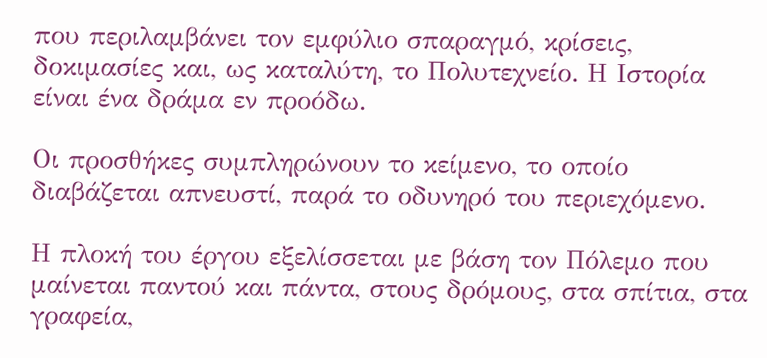που περιλαμβάνει τον εμφύλιο σπαραγμό, κρίσεις, δοκιμασίες και, ως καταλύτη, το Πολυτεχνείο. Η Ιστορία είναι ένα δράμα εν προόδω.

Οι προσθήκες συμπληρώνουν το κείμενο, το οποίο διαβάζεται απνευστί, παρά το οδυνηρό του περιεχόμενο.

Η πλοκή του έργου εξελίσσεται με βάση τον Πόλεμο που μαίνεται παντού και πάντα, στους δρόμους, στα σπίτια, στα γραφεία,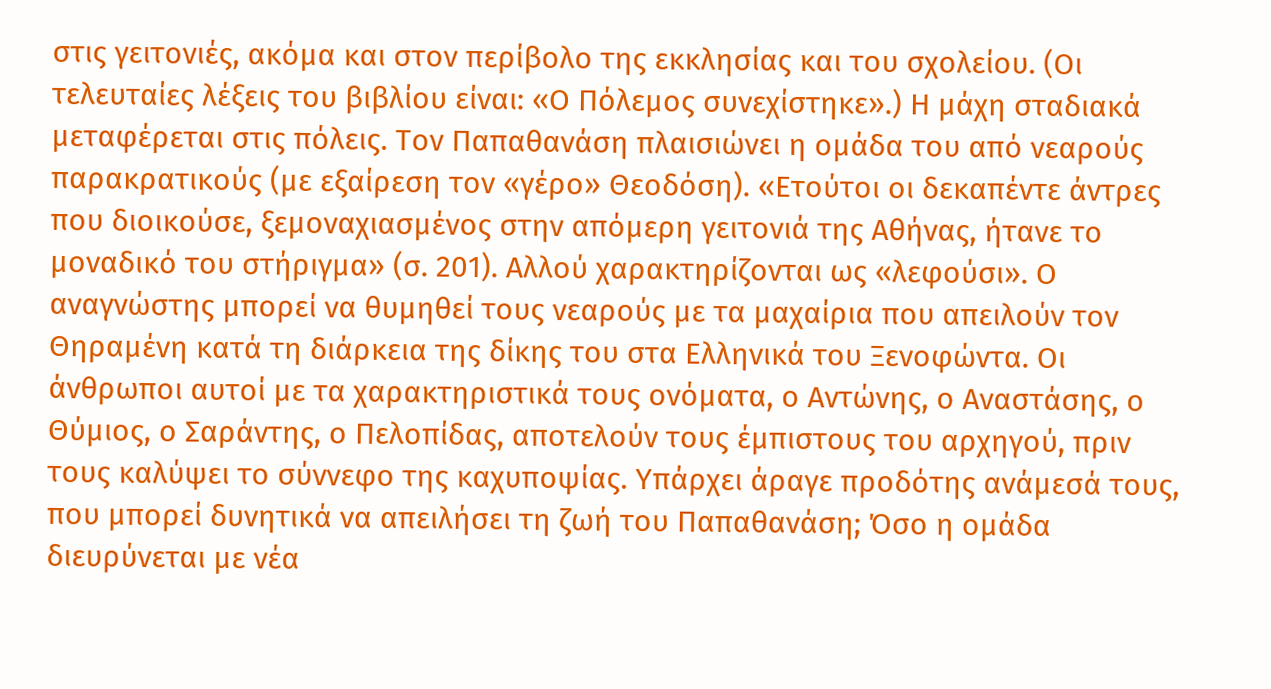στις γειτονιές, ακόμα και στον περίβολο της εκκλησίας και του σχολείου. (Οι τελευταίες λέξεις του βιβλίου είναι: «Ο Πόλεμος συνεχίστηκε».) Η μάχη σταδιακά μεταφέρεται στις πόλεις. Τον Παπαθανάση πλαισιώνει η ομάδα του από νεαρούς παρακρατικούς (με εξαίρεση τον «γέρο» Θεοδόση). «Ετούτοι οι δεκαπέντε άντρες που διοικούσε, ξεμοναχιασμένος στην απόμερη γειτονιά της Αθήνας, ήτανε το μοναδικό του στήριγμα» (σ. 201). Αλλού χαρακτηρίζονται ως «λεφούσι». Ο αναγνώστης μπορεί να θυμηθεί τους νεαρούς με τα μαχαίρια που απειλούν τον Θηραμένη κατά τη διάρκεια της δίκης του στα Ελληνικά του Ξενοφώντα. Οι άνθρωποι αυτοί με τα χαρακτηριστικά τους ονόματα, ο Αντώνης, ο Αναστάσης, ο Θύμιος, ο Σαράντης, ο Πελοπίδας, αποτελούν τους έμπιστους του αρχηγού, πριν τους καλύψει το σύννεφο της καχυποψίας. Υπάρχει άραγε προδότης ανάμεσά τους, που μπορεί δυνητικά να απειλήσει τη ζωή του Παπαθανάση; Όσο η ομάδα διευρύνεται με νέα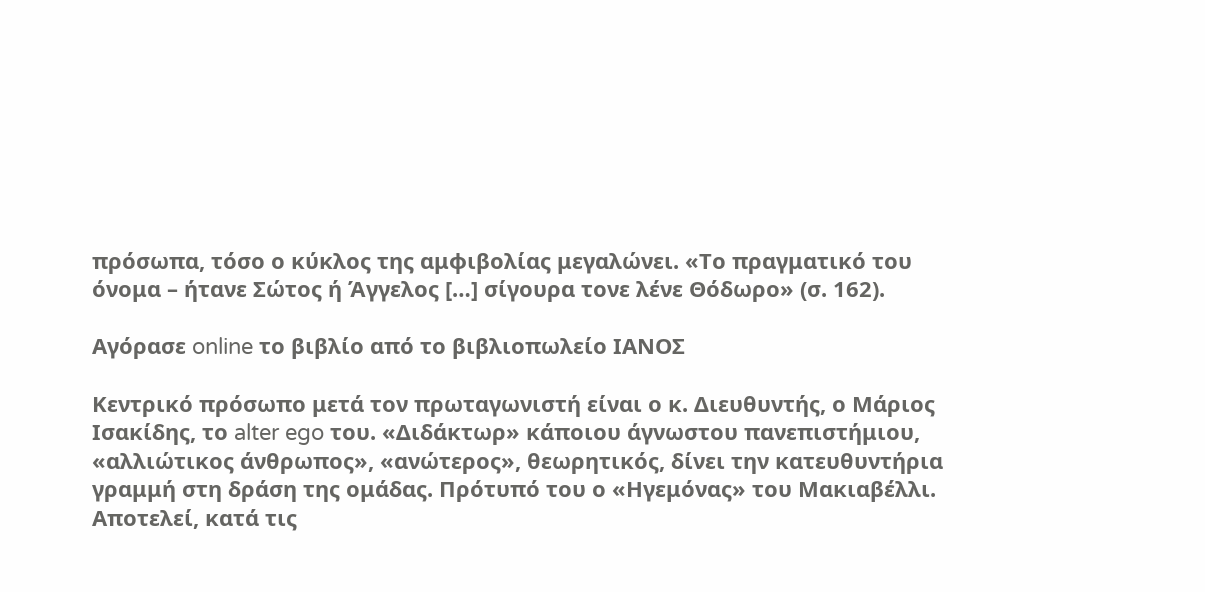πρόσωπα, τόσο ο κύκλος της αμφιβολίας μεγαλώνει. «Το πραγματικό του όνομα – ήτανε Σώτος ή Άγγελος […] σίγουρα τονε λένε Θόδωρο» (σ. 162).

Αγόρασε online το βιβλίο από το βιβλιοπωλείο ΙΑΝΟΣ

Κεντρικό πρόσωπο μετά τον πρωταγωνιστή είναι ο κ. Διευθυντής, ο Μάριος Ισακίδης, το alter ego του. «Διδάκτωρ» κάποιου άγνωστου πανεπιστήμιου, «αλλιώτικος άνθρωπος», «ανώτερος», θεωρητικός, δίνει την κατευθυντήρια γραμμή στη δράση της ομάδας. Πρότυπό του ο «Ηγεμόνας» του Μακιαβέλλι. Αποτελεί, κατά τις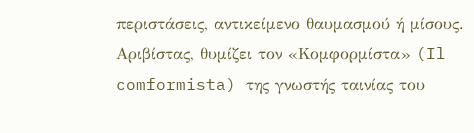περιστάσεις, αντικείμενο θαυμασμού ή μίσους. Αριβίστας, θυμίζει τον «Κομφορμίστα» (Il comformista) της γνωστής ταινίας του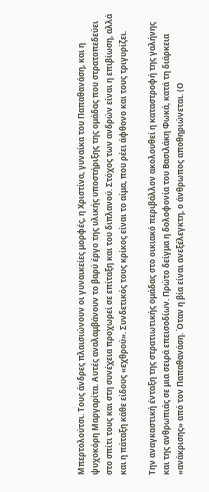Μπερτολούτσι. Τους άνδρες πλαισιώνουν οι γυναικείες μορφές, η Χριστίνα, γυναίκα του Παπαθανάση, και η ψυχοκόρη Μαργαρίτα. Αυτές αναλαμβάνουν το βαρύ έργο της υλικής υποστήριξης της ομάδας που στρατοπεδεύει στο σπίτι τους και στη συνέχεια προχωρεί σε επίταξη και του διπλανού. Στόχος των ανδρών είναι η επιβίωση, αλλά και η πάταξη κάθε είδους «εχθρού». Συνδετικός τους κρίκος είναι το αίμα, που ρέει άφθονο και τους τριγυρίζει.

Την αναγκαστική ένταξη της στρατιωτικής ομάδας στο οικιακό περιβάλλον ακολουθεί η καταστροφή της γαλήνης και της ανθρωπιάς σε μια σειρά επεισοδίων. Πρώτο δείγμα η δολοφονία του Βασιλάκη Φωκά, κατά τη διάρκεια «ανάκρισης» από τον Παπαθανάση. Όταν η βία είναι ανεξέλεγκτη, ο άνθρωπος αποθηριώνεται. (Ο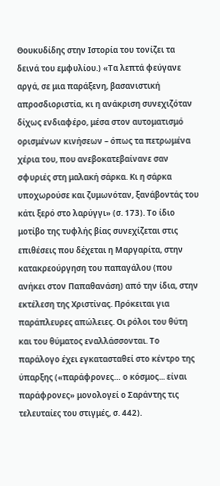Θουκυδίδης στην Ιστορία του τονίζει τα δεινά του εμφυλίου.) «Τα λεπτά φεύγανε αργά, σε μια παράξενη, βασανιστική απροσδιοριστία, κι η ανάκριση συνεχιζόταν δίχως ενδιαφέρο, μέσα στον αυτοματισμό ορισμένων κινήσεων – όπως τα πετρωμένα χέρια του, που ανεβοκατεβαίνανε σαν σφυριές στη μαλακή σάρκα. Κι η σάρκα υποχωρούσε και ζυμωνόταν, ξανάβοντάς του κάτι ξερό στο λαρύγγι» (σ. 173). Το ίδιο μοτίβο της τυφλής βίας συνεχίζεται στις επιθέσεις που δέχεται η Μαργαρίτα, στην κατακρεούργηση του παπαγάλου (που ανήκει στον Παπαθανάση) από την ίδια, στην εκτέλεση της Χριστίνας. Πρόκειται για παράπλευρες απώλειες. Οι ρόλοι του θύτη και του θύματος εναλλάσσονται. Το παράλογο έχει εγκατασταθεί στο κέντρο της ύπαρξης («παράφρονες… ο κόσμος... είναι παράφρονες» μονολογεί ο Σαράντης τις τελευταίες του στιγμές, σ. 442).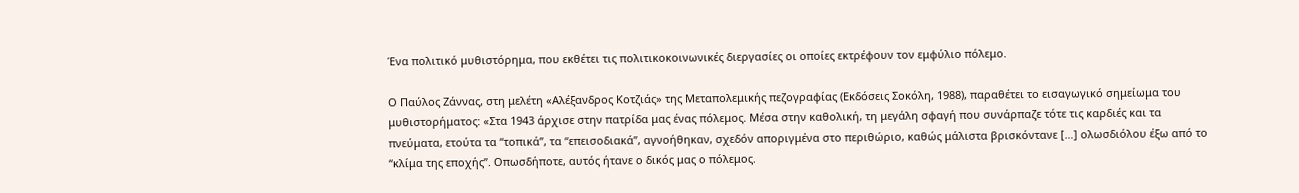Ένα πολιτικό μυθιστόρημα, που εκθέτει τις πολιτικοκοινωνικές διεργασίες οι οποίες εκτρέφουν τον εμφύλιο πόλεμο.

Ο Παύλος Ζάννας, στη μελέτη «Αλέξανδρος Κοτζιάς» της Μεταπολεμικής πεζογραφίας (Εκδόσεις Σοκόλη, 1988), παραθέτει το εισαγωγικό σημείωμα του μυθιστορήματος: «Στα 1943 άρχισε στην πατρίδα μας ένας πόλεμος. Μέσα στην καθολική, τη μεγάλη σφαγή που συνάρπαζε τότε τις καρδιές και τα πνεύματα, ετούτα τα “τοπικά”, τα “επεισοδιακά”, αγνοήθηκαν, σχεδόν αποριγμένα στο περιθώριο, καθώς μάλιστα βρισκόντανε […] ολωσδιόλου έξω από το “κλίμα της εποχής”. Οπωσδήποτε, αυτός ήτανε ο δικός μας ο πόλεμος.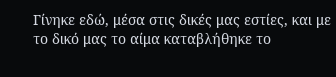Γίνηκε εδώ, μέσα στις δικές μας εστίες, και με το δικό μας το αίμα καταβλήθηκε το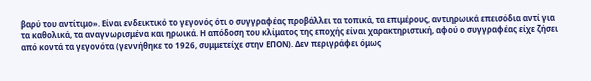βαρύ του αντίτιμο». Είναι ενδεικτικό το γεγονός ότι ο συγγραφέας προβάλλει τα τοπικά, τα επιμέρους, αντιηρωικά επεισόδια αντί για τα καθολικά, τα αναγνωρισμένα και ηρωικά. Η απόδοση του κλίματος της εποχής είναι χαρακτηριστική, αφού ο συγγραφέας είχε ζήσει από κοντά τα γεγονότα (γεννήθηκε το 1926, συμμετείχε στην ΕΠΟΝ). Δεν περιγράφει όμως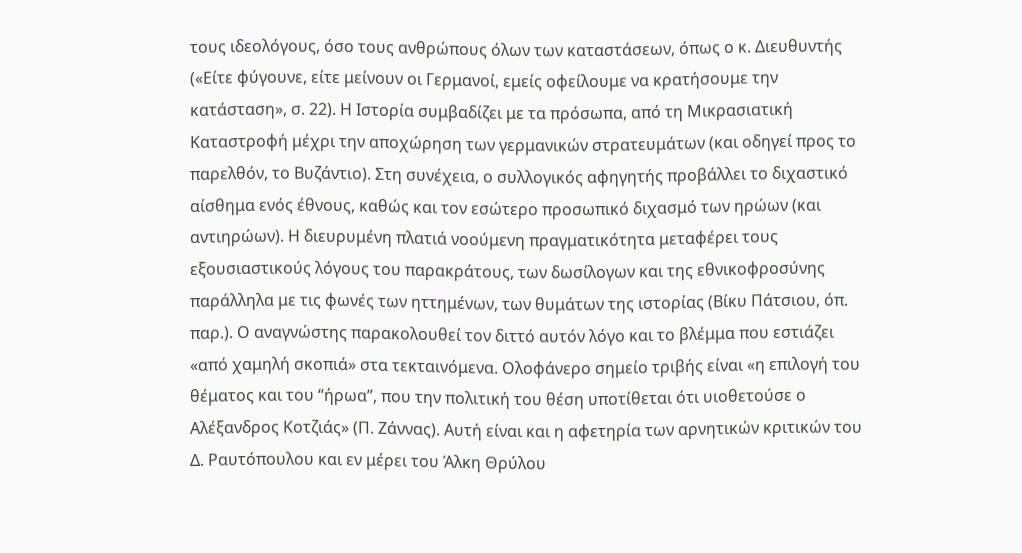τους ιδεολόγους, όσο τους ανθρώπους όλων των καταστάσεων, όπως ο κ. Διευθυντής («Είτε φύγουνε, είτε μείνουν οι Γερμανοί, εμείς οφείλουμε να κρατήσουμε την κατάσταση», σ. 22). Η Ιστορία συμβαδίζει με τα πρόσωπα, από τη Μικρασιατική Καταστροφή μέχρι την αποχώρηση των γερμανικών στρατευμάτων (και οδηγεί προς το παρελθόν, το Βυζάντιο). Στη συνέχεια, ο συλλογικός αφηγητής προβάλλει το διχαστικό αίσθημα ενός έθνους, καθώς και τον εσώτερο προσωπικό διχασμό των ηρώων (και αντιηρώων). Η διευρυμένη πλατιά νοούμενη πραγματικότητα μεταφέρει τους εξουσιαστικούς λόγους του παρακράτους, των δωσίλογων και της εθνικοφροσύνης παράλληλα με τις φωνές των ηττημένων, των θυμάτων της ιστορίας (Βίκυ Πάτσιου, όπ. παρ.). Ο αναγνώστης παρακολουθεί τον διττό αυτόν λόγο και το βλέμμα που εστιάζει «από χαμηλή σκοπιά» στα τεκταινόμενα. Ολοφάνερο σημείο τριβής είναι «η επιλογή του θέματος και του “ήρωα”, που την πολιτική του θέση υποτίθεται ότι υιοθετούσε ο Αλέξανδρος Κοτζιάς» (Π. Ζάννας). Αυτή είναι και η αφετηρία των αρνητικών κριτικών του Δ. Ραυτόπουλου και εν μέρει του Άλκη Θρύλου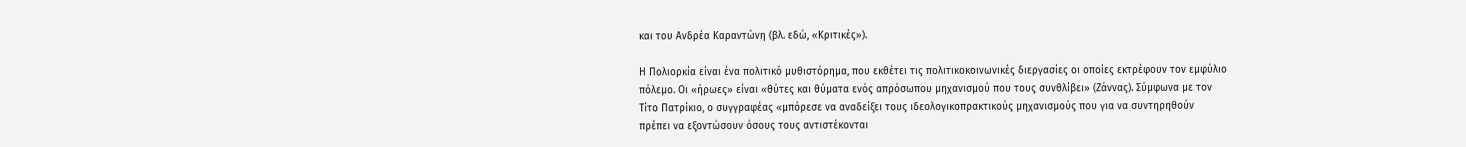και του Ανδρέα Καραντώνη (βλ. εδώ, «Κριτικές»).

Η Πολιορκία είναι ένα πολιτικό μυθιστόρημα, που εκθέτει τις πολιτικοκοινωνικές διεργασίες οι οποίες εκτρέφουν τον εμφύλιο πόλεμο. Οι «ήρωες» είναι «θύτες και θύματα ενός απρόσωπου μηχανισμού που τους συνθλίβει» (Ζάννας). Σύμφωνα με τον Τίτο Πατρίκιο, ο συγγραφέας «μπόρεσε να αναδείξει τους ιδεολογικοπρακτικούς μηχανισμούς που για να συντηρηθούν πρέπει να εξοντώσουν όσους τους αντιστέκονται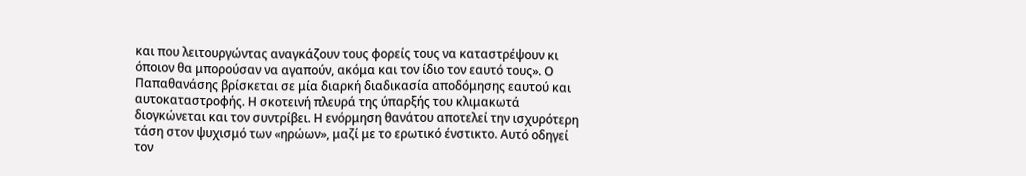και που λειτουργώντας αναγκάζουν τους φορείς τους να καταστρέψουν κι όποιον θα μπορούσαν να αγαπούν, ακόμα και τον ίδιο τον εαυτό τους». Ο Παπαθανάσης βρίσκεται σε μία διαρκή διαδικασία αποδόμησης εαυτού και αυτοκαταστροφής. Η σκοτεινή πλευρά της ύπαρξής του κλιμακωτά διογκώνεται και τον συντρίβει. Η ενόρμηση θανάτου αποτελεί την ισχυρότερη τάση στον ψυχισμό των «ηρώων», μαζί με το ερωτικό ένστικτο. Αυτό οδηγεί τον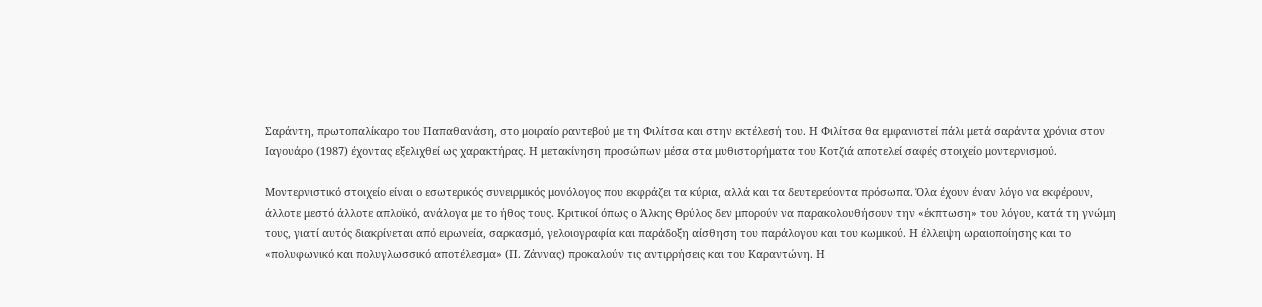Σαράντη, πρωτοπαλίκαρο του Παπαθανάση, στο μοιραίο ραντεβού με τη Φιλίτσα και στην εκτέλεσή του. Η Φιλίτσα θα εμφανιστεί πάλι μετά σαράντα χρόνια στον Ιαγουάρο (1987) έχοντας εξελιχθεί ως χαρακτήρας. Η μετακίνηση προσώπων μέσα στα μυθιστορήματα του Κοτζιά αποτελεί σαφές στοιχείο μοντερνισμού.

Μοντερνιστικό στοιχείο είναι ο εσωτερικός συνειρμικός μονόλογος που εκφράζει τα κύρια, αλλά και τα δευτερεύοντα πρόσωπα. Όλα έχουν έναν λόγο να εκφέρουν, άλλοτε μεστό άλλοτε απλοϊκό, ανάλογα με το ήθος τους. Κριτικοί όπως ο Άλκης Θρύλος δεν μπορούν να παρακολουθήσουν την «έκπτωση» του λόγου, κατά τη γνώμη τους, γιατί αυτός διακρίνεται από ειρωνεία, σαρκασμό, γελοιογραφία και παράδοξη αίσθηση του παράλογου και του κωμικού. Η έλλειψη ωραιοποίησης και το «πολυφωνικό και πολυγλωσσικό αποτέλεσμα» (Π. Ζάννας) προκαλούν τις αντιρρήσεις και του Καραντώνη. Η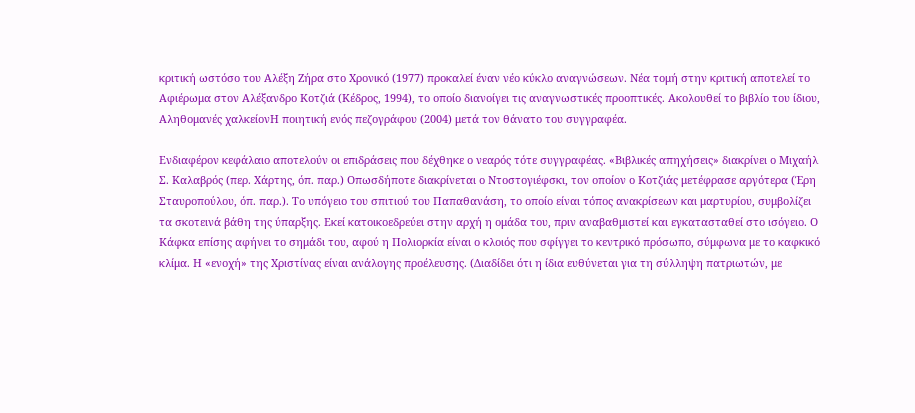κριτική ωστόσο του Αλέξη Ζήρα στο Χρονικό (1977) προκαλεί έναν νέο κύκλο αναγνώσεων. Νέα τομή στην κριτική αποτελεί το Αφιέρωμα στον Αλέξανδρο Κοτζιά (Κέδρος, 1994), το οποίο διανοίγει τις αναγνωστικές προοπτικές. Ακολουθεί το βιβλίο του ίδιου, Αληθομανές χαλκείονΗ ποιητική ενός πεζογράφου (2004) μετά τον θάνατο του συγγραφέα.

Ενδιαφέρον κεφάλαιο αποτελούν οι επιδράσεις που δέχθηκε ο νεαρός τότε συγγραφέας. «Βιβλικές απηχήσεις» διακρίνει ο Μιχαήλ Σ. Καλαβρός (περ. Χάρτης, όπ. παρ.) Οπωσδήποτε διακρίνεται ο Ντοστογιέφσκι, τον οποίον ο Κοτζιάς μετέφρασε αργότερα (Έρη Σταυροπούλου, όπ. παρ.). Το υπόγειο του σπιτιού του Παπαθανάση, το οποίο είναι τόπος ανακρίσεων και μαρτυρίου, συμβολίζει τα σκοτεινά βάθη της ύπαρξης. Εκεί κατοικοεδρεύει στην αρχή η ομάδα του, πριν αναβαθμιστεί και εγκατασταθεί στο ισόγειο. Ο Κάφκα επίσης αφήνει το σημάδι του, αφού η Πολιορκία είναι ο κλοιός που σφίγγει το κεντρικό πρόσωπο, σύμφωνα με το καφκικό κλίμα. Η «ενοχή» της Χριστίνας είναι ανάλογης προέλευσης. (Διαδίδει ότι η ίδια ευθύνεται για τη σύλληψη πατριωτών, με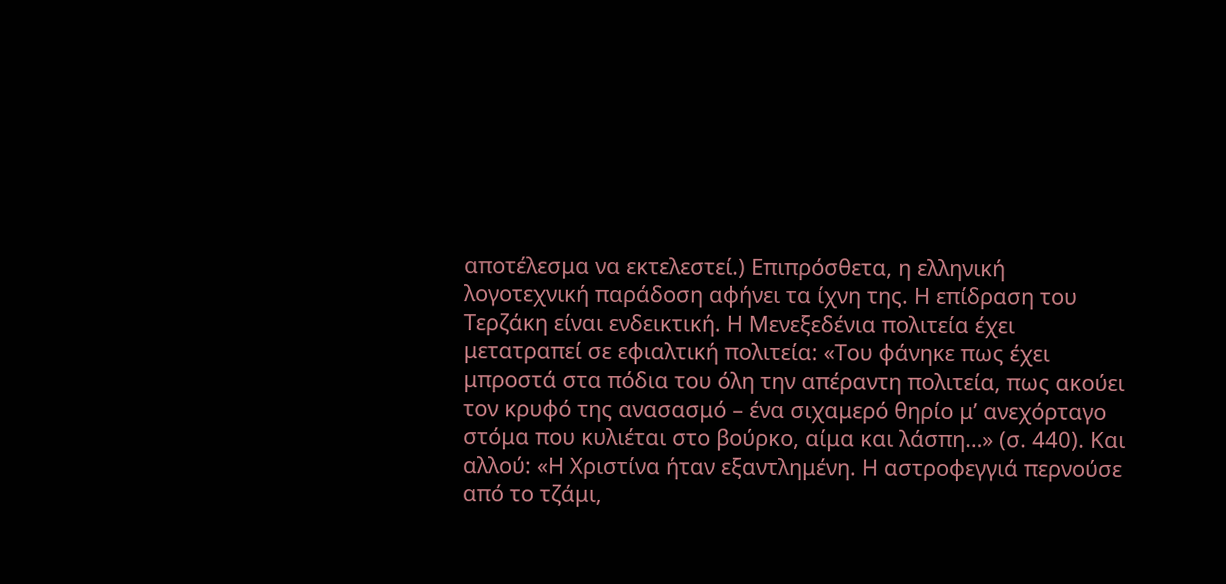αποτέλεσμα να εκτελεστεί.) Επιπρόσθετα, η ελληνική λογοτεχνική παράδοση αφήνει τα ίχνη της. Η επίδραση του Τερζάκη είναι ενδεικτική. Η Μενεξεδένια πολιτεία έχει μετατραπεί σε εφιαλτική πολιτεία: «Του φάνηκε πως έχει μπροστά στα πόδια του όλη την απέραντη πολιτεία, πως ακούει τον κρυφό της ανασασμό – ένα σιχαμερό θηρίο μ’ ανεχόρταγο στόμα που κυλιέται στο βούρκο, αίμα και λάσπη…» (σ. 440). Και αλλού: «Η Χριστίνα ήταν εξαντλημένη. Η αστροφεγγιά περνούσε από το τζάμι,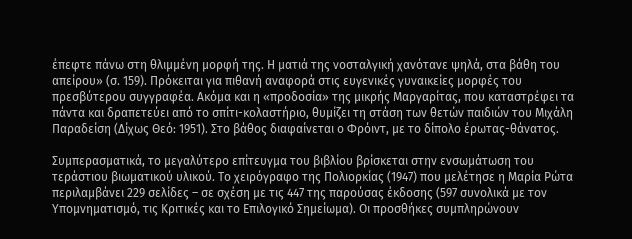έπεφτε πάνω στη θλιμμένη μορφή της. Η ματιά της νοσταλγική χανότανε ψηλά, στα βάθη του απείρου» (σ. 159). Πρόκειται για πιθανή αναφορά στις ευγενικές γυναικείες μορφές του πρεσβύτερου συγγραφέα. Ακόμα και η «προδοσία» της μικρής Μαργαρίτας, που καταστρέφει τα πάντα και δραπετεύει από το σπίτι-κολαστήριο, θυμίζει τη στάση των θετών παιδιών του Μιχάλη Παραδείση (Δίχως Θεό: 1951). Στο βάθος διαφαίνεται ο Φρόιντ, με το δίπολο έρωτας-θάνατος.

Συμπερασματικά, το μεγαλύτερο επίτευγμα του βιβλίου βρίσκεται στην ενσωμάτωση του τεράστιου βιωματικού υλικού. Το χειρόγραφο της Πολιορκίας (1947) που μελέτησε η Μαρία Ρώτα περιλαμβάνει 229 σελίδες – σε σχέση με τις 447 της παρούσας έκδοσης (597 συνολικά με τον Υπομνηματισμό, τις Κριτικές και το Επιλογικό Σημείωμα). Οι προσθήκες συμπληρώνουν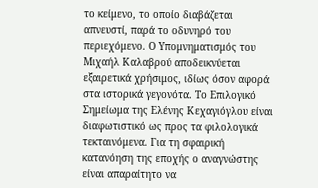το κείμενο, το οποίο διαβάζεται απνευστί, παρά το οδυνηρό του περιεχόμενο. Ο Υπομνηματισμός του Μιχαήλ Καλαβρού αποδεικνύεται εξαιρετικά χρήσιμος, ιδίως όσον αφορά στα ιστορικά γεγονότα. Το Επιλογικό Σημείωμα της Ελένης Κεχαγιόγλου είναι διαφωτιστικό ως προς τα φιλολογικά τεκταινόμενα. Για τη σφαιρική κατανόηση της εποχής ο αναγνώστης είναι απαραίτητο να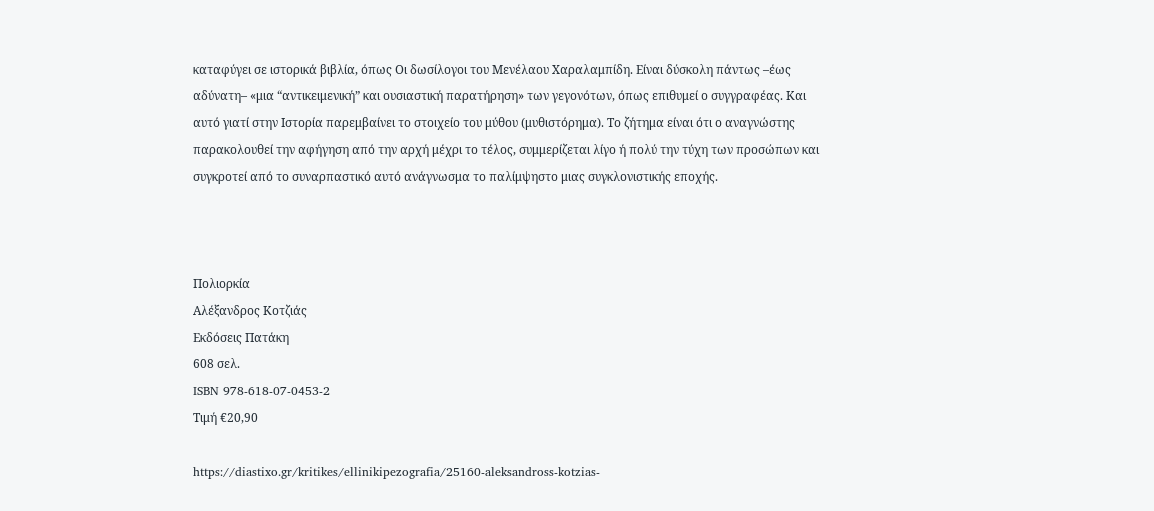καταφύγει σε ιστορικά βιβλία, όπως Οι δωσίλογοι του Μενέλαου Χαραλαμπίδη. Είναι δύσκολη πάντως –έως αδύνατη– «μια “αντικειμενική” και ουσιαστική παρατήρηση» των γεγονότων, όπως επιθυμεί ο συγγραφέας. Και αυτό γιατί στην Ιστορία παρεμβαίνει το στοιχείο του μύθου (μυθιστόρημα). Το ζήτημα είναι ότι ο αναγνώστης παρακολουθεί την αφήγηση από την αρχή μέχρι το τέλος, συμμερίζεται λίγο ή πολύ την τύχη των προσώπων και συγκροτεί από το συναρπαστικό αυτό ανάγνωσμα το παλίμψηστο μιας συγκλονιστικής εποχής.



Πολιορκία
Αλέξανδρος Κοτζιάς
Εκδόσεις Πατάκη
608 σελ.
ISBN 978-618-07-0453-2
Τιμή €20,90

https://diastixo.gr/kritikes/ellinikipezografia/25160-aleksandross-kotzias-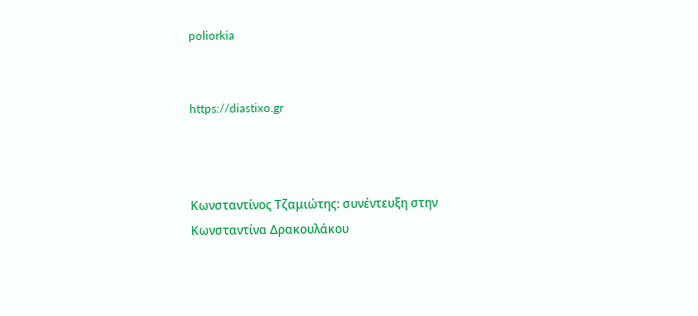poliorkia


https://diastixo.gr



Κωνσταντίνος Τζαμιώτης: συνέντευξη στην Κωνσταντίνα Δρακουλάκου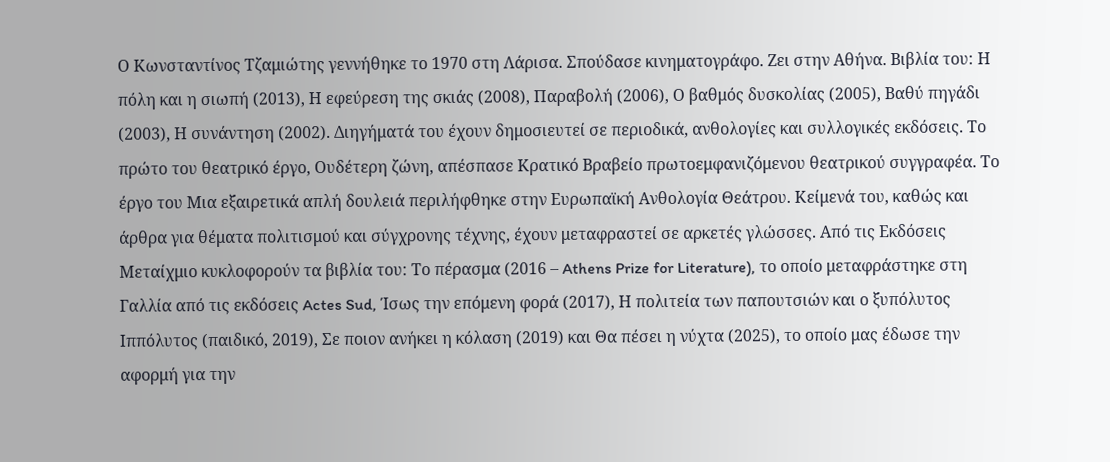Ο Κωνσταντίνος Τζαμιώτης γεννήθηκε το 1970 στη Λάρισα. Σπούδασε κινηματογράφο. Ζει στην Αθήνα. Βιβλία του: Η πόλη και η σιωπή (2013), Η εφεύρεση της σκιάς (2008), Παραβολή (2006), Ο βαθμός δυσκολίας (2005), Βαθύ πηγάδι (2003), Η συνάντηση (2002). Διηγήματά του έχουν δημοσιευτεί σε περιοδικά, ανθολογίες και συλλογικές εκδόσεις. Το πρώτο του θεατρικό έργο, Ουδέτερη ζώνη, απέσπασε Κρατικό Βραβείο πρωτοεμφανιζόμενου θεατρικού συγγραφέα. Το έργο του Μια εξαιρετικά απλή δουλειά περιλήφθηκε στην Ευρωπαϊκή Ανθολογία Θεάτρου. Κείμενά του, καθώς και άρθρα για θέματα πολιτισμού και σύγχρονης τέχνης, έχουν μεταφραστεί σε αρκετές γλώσσες. Από τις Εκδόσεις Μεταίχμιο κυκλοφορούν τα βιβλία του: Το πέρασμα (2016 – Athens Prize for Literature), το οποίο μεταφράστηκε στη Γαλλία από τις εκδόσεις Actes Sud, Ίσως την επόμενη φορά (2017), Η πολιτεία των παπουτσιών και ο ξυπόλυτος Ιππόλυτος (παιδικό, 2019), Σε ποιον ανήκει η κόλαση (2019) και Θα πέσει η νύχτα (2025), το οποίο μας έδωσε την αφορμή για την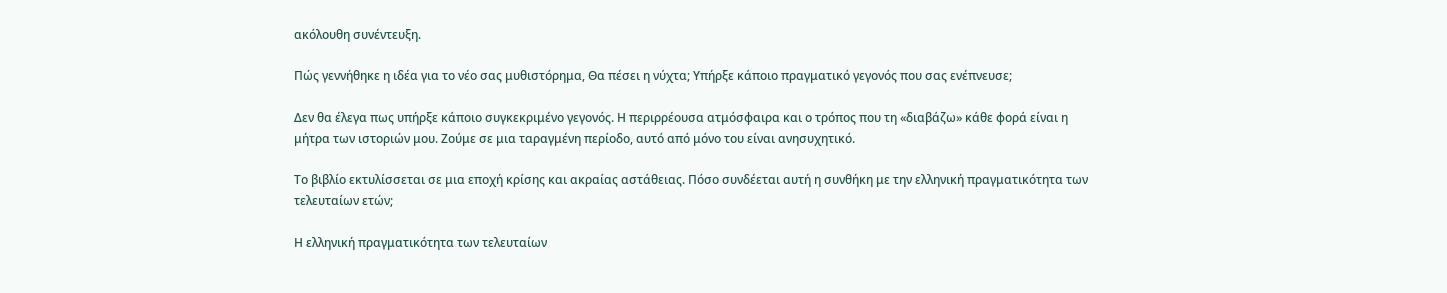ακόλουθη συνέντευξη.

Πώς γεννήθηκε η ιδέα για το νέο σας μυθιστόρημα, Θα πέσει η νύχτα; Υπήρξε κάποιο πραγματικό γεγονός που σας ενέπνευσε;

Δεν θα έλεγα πως υπήρξε κάποιο συγκεκριμένο γεγονός. Η περιρρέουσα ατμόσφαιρα και ο τρόπος που τη «διαβάζω» κάθε φορά είναι η μήτρα των ιστοριών μου. Ζούμε σε μια ταραγμένη περίοδο, αυτό από μόνο του είναι ανησυχητικό.

Το βιβλίο εκτυλίσσεται σε μια εποχή κρίσης και ακραίας αστάθειας. Πόσο συνδέεται αυτή η συνθήκη με την ελληνική πραγματικότητα των τελευταίων ετών;

Η ελληνική πραγματικότητα των τελευταίων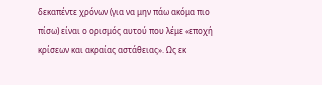δεκαπέντε χρόνων (για να μην πάω ακόμα πιο πίσω) είναι ο ορισμός αυτού που λέμε «εποχή κρίσεων και ακραίας αστάθειας». Ως εκ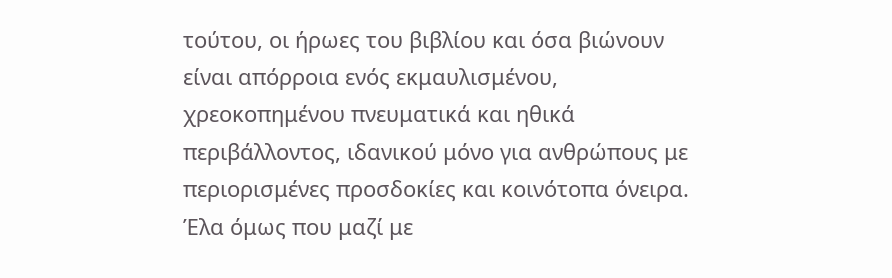τούτου, οι ήρωες του βιβλίου και όσα βιώνουν είναι απόρροια ενός εκμαυλισμένου, χρεοκοπημένου πνευματικά και ηθικά περιβάλλοντος, ιδανικού μόνο για ανθρώπους με περιορισμένες προσδοκίες και κοινότοπα όνειρα. Έλα όμως που μαζί με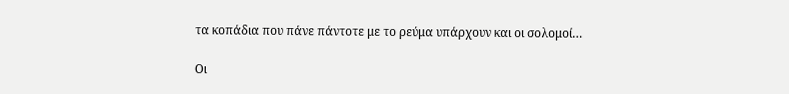τα κοπάδια που πάνε πάντοτε με το ρεύμα υπάρχουν και οι σολομοί…

Οι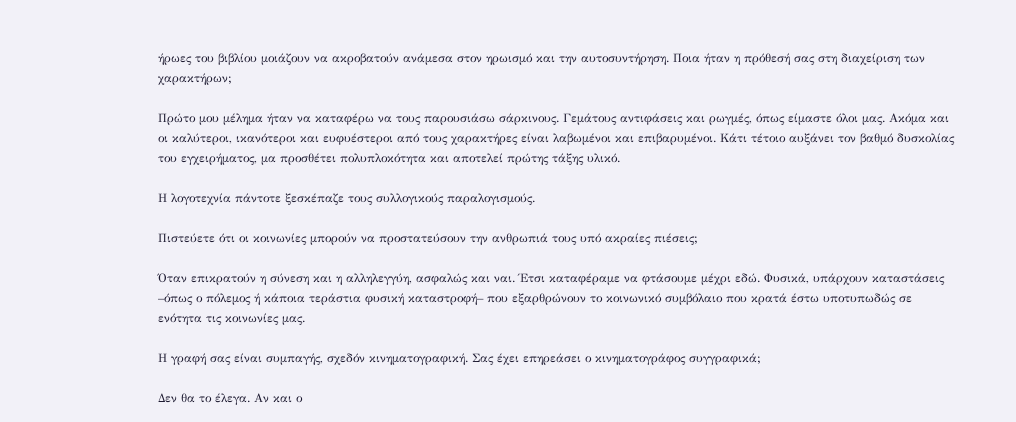ήρωες του βιβλίου μοιάζουν να ακροβατούν ανάμεσα στον ηρωισμό και την αυτοσυντήρηση. Ποια ήταν η πρόθεσή σας στη διαχείριση των χαρακτήρων;

Πρώτο μου μέλημα ήταν να καταφέρω να τους παρουσιάσω σάρκινους. Γεμάτους αντιφάσεις και ρωγμές, όπως είμαστε όλοι μας. Ακόμα και οι καλύτεροι, ικανότεροι και ευφυέστεροι από τους χαρακτήρες είναι λαβωμένοι και επιβαρυμένοι. Κάτι τέτοιο αυξάνει τον βαθμό δυσκολίας του εγχειρήματος, μα προσθέτει πολυπλοκότητα και αποτελεί πρώτης τάξης υλικό.

Η λογοτεχνία πάντοτε ξεσκέπαζε τους συλλογικούς παραλογισμούς.

Πιστεύετε ότι οι κοινωνίες μπορούν να προστατεύσουν την ανθρωπιά τους υπό ακραίες πιέσεις;

Όταν επικρατούν η σύνεση και η αλληλεγγύη, ασφαλώς και ναι. Έτσι καταφέραμε να φτάσουμε μέχρι εδώ. Φυσικά, υπάρχουν καταστάσεις –όπως ο πόλεμος ή κάποια τεράστια φυσική καταστροφή– που εξαρθρώνουν το κοινωνικό συμβόλαιο που κρατά έστω υποτυπωδώς σε ενότητα τις κοινωνίες μας.

Η γραφή σας είναι συμπαγής, σχεδόν κινηματογραφική. Σας έχει επηρεάσει ο κινηματογράφος συγγραφικά;

Δεν θα το έλεγα. Αν και ο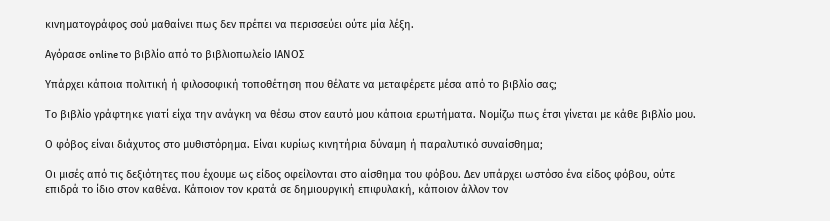κινηματογράφος σού μαθαίνει πως δεν πρέπει να περισσεύει ούτε μία λέξη.

Αγόρασε online το βιβλίο από το βιβλιοπωλείο ΙΑΝΟΣ

Υπάρχει κάποια πολιτική ή φιλοσοφική τοποθέτηση που θέλατε να μεταφέρετε μέσα από το βιβλίο σας;

Το βιβλίο γράφτηκε γιατί είχα την ανάγκη να θέσω στον εαυτό μου κάποια ερωτήματα. Νομίζω πως έτσι γίνεται με κάθε βιβλίο μου.

Ο φόβος είναι διάχυτος στο μυθιστόρημα. Είναι κυρίως κινητήρια δύναμη ή παραλυτικό συναίσθημα;

Οι μισές από τις δεξιότητες που έχουμε ως είδος οφείλονται στο αίσθημα του φόβου. Δεν υπάρχει ωστόσο ένα είδος φόβου, ούτε επιδρά το ίδιο στον καθένα. Κάποιον τον κρατά σε δημιουργική επιφυλακή, κάποιον άλλον τον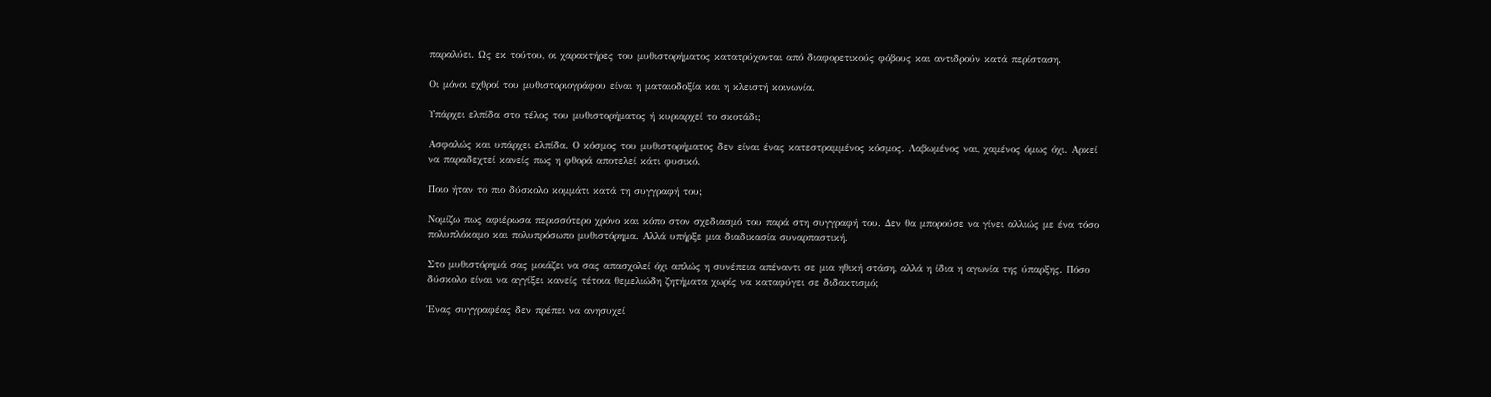παραλύει. Ως εκ τούτου, οι χαρακτήρες του μυθιστορήματος κατατρύχονται από διαφορετικούς φόβους και αντιδρούν κατά περίσταση.

Οι μόνοι εχθροί του μυθιστοριογράφου είναι η ματαιοδοξία και η κλειστή κοινωνία.

Υπάρχει ελπίδα στο τέλος του μυθιστορήματος ή κυριαρχεί το σκοτάδι;

Ασφαλώς και υπάρχει ελπίδα. Ο κόσμος του μυθιστορήματος δεν είναι ένας κατεστραμμένος κόσμος. Λαβωμένος ναι, χαμένος όμως όχι. Αρκεί να παραδεχτεί κανείς πως η φθορά αποτελεί κάτι φυσικό.

Ποιο ήταν το πιο δύσκολο κομμάτι κατά τη συγγραφή του;

Νομίζω πως αφιέρωσα περισσότερο χρόνο και κόπο στον σχεδιασμό του παρά στη συγγραφή του. Δεν θα μπορούσε να γίνει αλλιώς με ένα τόσο πολυπλόκαμο και πολυπρόσωπο μυθιστόρημα. Αλλά υπήρξε μια διαδικασία συναρπαστική.

Στο μυθιστόρημά σας μοιάζει να σας απασχολεί όχι απλώς η συνέπεια απέναντι σε μια ηθική στάση, αλλά η ίδια η αγωνία της ύπαρξης. Πόσο δύσκολο είναι να αγγίξει κανείς τέτοια θεμελιώδη ζητήματα χωρίς να καταφύγει σε διδακτισμό;

Ένας συγγραφέας δεν πρέπει να ανησυχεί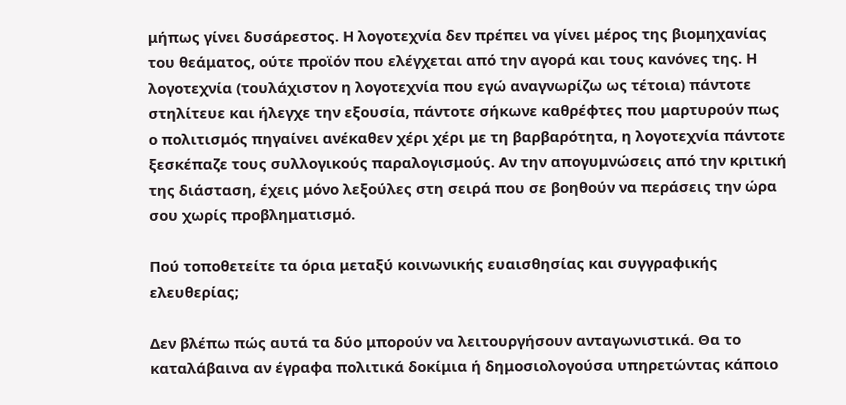μήπως γίνει δυσάρεστος. Η λογοτεχνία δεν πρέπει να γίνει μέρος της βιομηχανίας του θεάματος, ούτε προϊόν που ελέγχεται από την αγορά και τους κανόνες της. Η λογοτεχνία (τουλάχιστον η λογοτεχνία που εγώ αναγνωρίζω ως τέτοια) πάντοτε στηλίτευε και ήλεγχε την εξουσία, πάντοτε σήκωνε καθρέφτες που μαρτυρούν πως ο πολιτισμός πηγαίνει ανέκαθεν χέρι χέρι με τη βαρβαρότητα, η λογοτεχνία πάντοτε ξεσκέπαζε τους συλλογικούς παραλογισμούς. Αν την απογυμνώσεις από την κριτική της διάσταση, έχεις μόνο λεξούλες στη σειρά που σε βοηθούν να περάσεις την ώρα σου χωρίς προβληματισμό.

Πού τοποθετείτε τα όρια μεταξύ κοινωνικής ευαισθησίας και συγγραφικής ελευθερίας;

Δεν βλέπω πώς αυτά τα δύο μπορούν να λειτουργήσουν ανταγωνιστικά. Θα το καταλάβαινα αν έγραφα πολιτικά δοκίμια ή δημοσιολογούσα υπηρετώντας κάποιο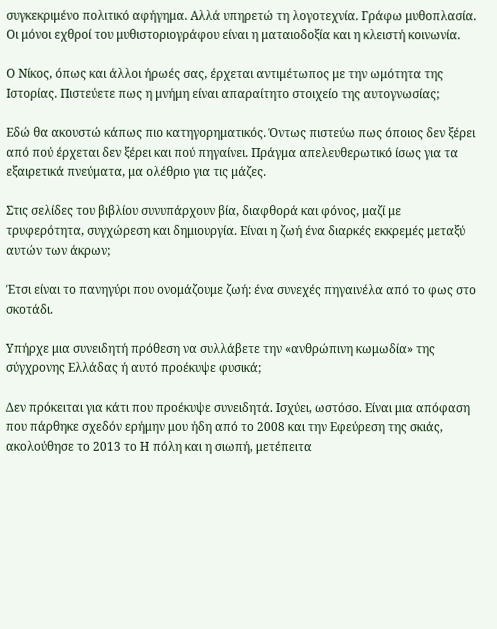συγκεκριμένο πολιτικό αφήγημα. Αλλά υπηρετώ τη λογοτεχνία. Γράφω μυθοπλασία. Οι μόνοι εχθροί του μυθιστοριογράφου είναι η ματαιοδοξία και η κλειστή κοινωνία.

Ο Νίκος, όπως και άλλοι ήρωές σας, έρχεται αντιμέτωπος με την ωμότητα της Ιστορίας. Πιστεύετε πως η μνήμη είναι απαραίτητο στοιχείο της αυτογνωσίας;

Εδώ θα ακουστώ κάπως πιο κατηγορηματικός. Όντως πιστεύω πως όποιος δεν ξέρει από πού έρχεται δεν ξέρει και πού πηγαίνει. Πράγμα απελευθερωτικό ίσως για τα εξαιρετικά πνεύματα, μα ολέθριο για τις μάζες.

Στις σελίδες του βιβλίου συνυπάρχουν βία, διαφθορά και φόνος, μαζί με τρυφερότητα, συγχώρεση και δημιουργία. Είναι η ζωή ένα διαρκές εκκρεμές μεταξύ αυτών των άκρων;

Έτσι είναι το πανηγύρι που ονομάζουμε ζωή: ένα συνεχές πηγαινέλα από το φως στο σκοτάδι.

Υπήρχε μια συνειδητή πρόθεση να συλλάβετε την «ανθρώπινη κωμωδία» της σύγχρονης Ελλάδας ή αυτό προέκυψε φυσικά;

Δεν πρόκειται για κάτι που προέκυψε συνειδητά. Ισχύει, ωστόσο. Είναι μια απόφαση που πάρθηκε σχεδόν ερήμην μου ήδη από το 2008 και την Εφεύρεση της σκιάς, ακολούθησε το 2013 το Η πόλη και η σιωπή, μετέπειτα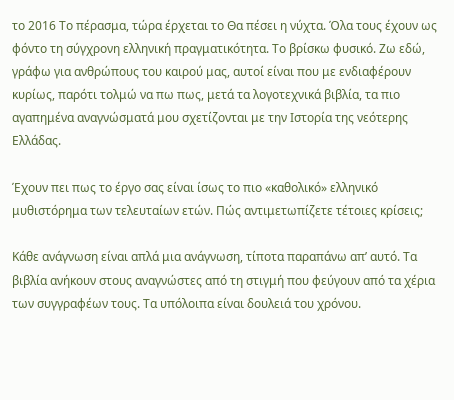το 2016 Το πέρασμα, τώρα έρχεται το Θα πέσει η νύχτα. Όλα τους έχουν ως φόντο τη σύγχρονη ελληνική πραγματικότητα. Το βρίσκω φυσικό. Ζω εδώ, γράφω για ανθρώπους του καιρού μας, αυτοί είναι που με ενδιαφέρουν κυρίως, παρότι τολμώ να πω πως, μετά τα λογοτεχνικά βιβλία, τα πιο αγαπημένα αναγνώσματά μου σχετίζονται με την Ιστορία της νεότερης Ελλάδας.

Έχουν πει πως το έργο σας είναι ίσως το πιο «καθολικό» ελληνικό μυθιστόρημα των τελευταίων ετών. Πώς αντιμετωπίζετε τέτοιες κρίσεις;

Κάθε ανάγνωση είναι απλά μια ανάγνωση, τίποτα παραπάνω απ’ αυτό. Τα βιβλία ανήκουν στους αναγνώστες από τη στιγμή που φεύγουν από τα χέρια των συγγραφέων τους. Τα υπόλοιπα είναι δουλειά του χρόνου.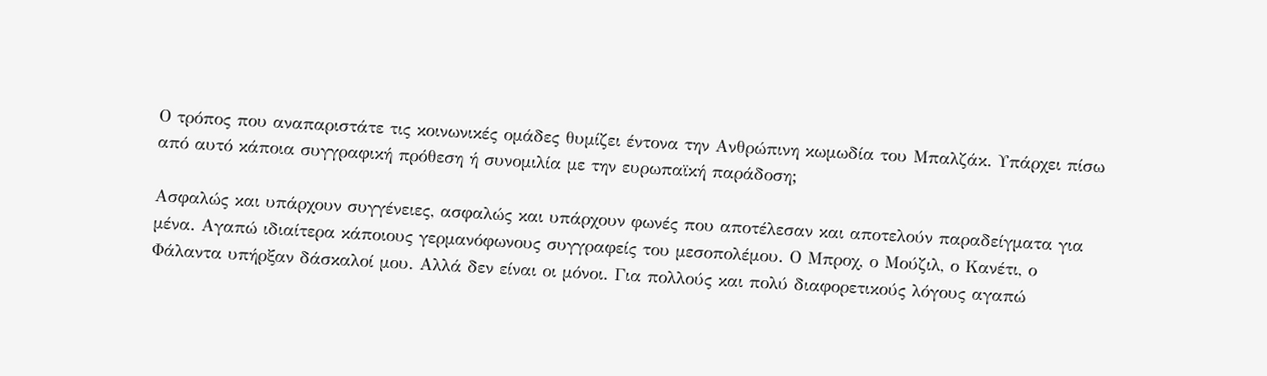Ο τρόπος που αναπαριστάτε τις κοινωνικές ομάδες θυμίζει έντονα την Ανθρώπινη κωμωδία του Μπαλζάκ. Υπάρχει πίσω από αυτό κάποια συγγραφική πρόθεση ή συνομιλία με την ευρωπαϊκή παράδοση;

Ασφαλώς και υπάρχουν συγγένειες, ασφαλώς και υπάρχουν φωνές που αποτέλεσαν και αποτελούν παραδείγματα για μένα. Αγαπώ ιδιαίτερα κάποιους γερμανόφωνους συγγραφείς του μεσοπολέμου. Ο Μπροχ, ο Μούζιλ, ο Κανέτι, ο Φάλαντα υπήρξαν δάσκαλοί μου. Αλλά δεν είναι οι μόνοι. Για πολλούς και πολύ διαφορετικούς λόγους αγαπώ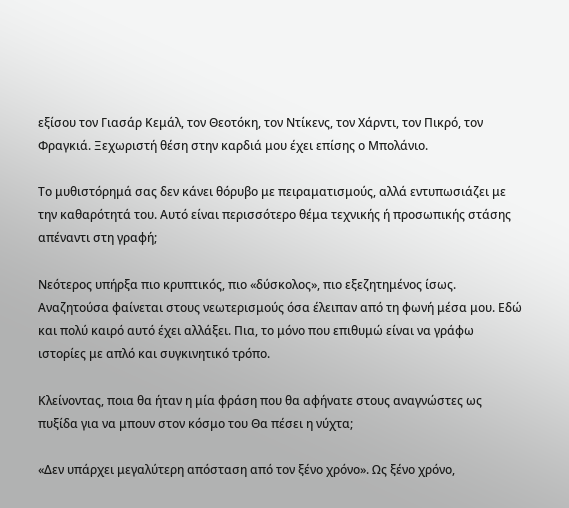εξίσου τον Γιασάρ Κεμάλ, τον Θεοτόκη, τον Ντίκενς, τον Χάρντι, τον Πικρό, τον Φραγκιά. Ξεχωριστή θέση στην καρδιά μου έχει επίσης ο Μπολάνιο.

Το μυθιστόρημά σας δεν κάνει θόρυβο με πειραματισμούς, αλλά εντυπωσιάζει με την καθαρότητά του. Αυτό είναι περισσότερο θέμα τεχνικής ή προσωπικής στάσης απέναντι στη γραφή;

Νεότερος υπήρξα πιο κρυπτικός, πιο «δύσκολος», πιο εξεζητημένος ίσως. Αναζητούσα φαίνεται στους νεωτερισμούς όσα έλειπαν από τη φωνή μέσα μου. Εδώ και πολύ καιρό αυτό έχει αλλάξει. Πια, το μόνο που επιθυμώ είναι να γράφω ιστορίες με απλό και συγκινητικό τρόπο.

Κλείνοντας, ποια θα ήταν η μία φράση που θα αφήνατε στους αναγνώστες ως πυξίδα για να μπουν στον κόσμο του Θα πέσει η νύχτα;

«Δεν υπάρχει μεγαλύτερη απόσταση από τον ξένο χρόνο». Ως ξένο χρόνο,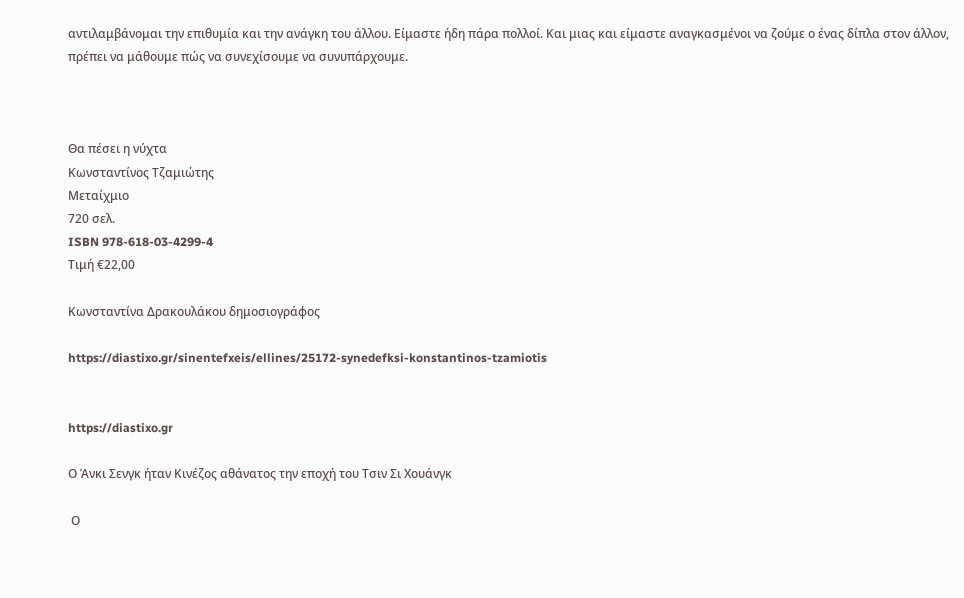αντιλαμβάνομαι την επιθυμία και την ανάγκη του άλλου. Είμαστε ήδη πάρα πολλοί. Και μιας και είμαστε αναγκασμένοι να ζούμε ο ένας δίπλα στον άλλον, πρέπει να μάθουμε πώς να συνεχίσουμε να συνυπάρχουμε.



Θα πέσει η νύχτα
Κωνσταντίνος Τζαμιώτης
Μεταίχμιο
720 σελ.
ISBN 978-618-03-4299-4
Τιμή €22,00

Κωνσταντίνα Δρακουλάκου δημοσιογράφος

https://diastixo.gr/sinentefxeis/ellines/25172-synedefksi-konstantinos-tzamiotis


https://diastixo.gr

Ο Άνκι Σενγκ ήταν Κινέζος αθάνατος την εποχή του Τσιν Σι Χουάνγκ

 Ο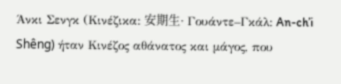Άνκι Σενγκ (Κινέζικα: 安期生· Γουάντε–Γκάλ: An-ch’i Shêng) ήταν Κινέζος αθάνατος και μάγος, που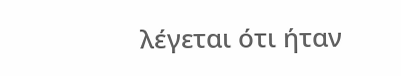λέγεται ότι ήταν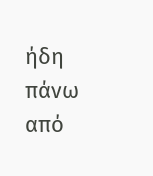ήδη πάνω από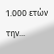1.000 ετών την...